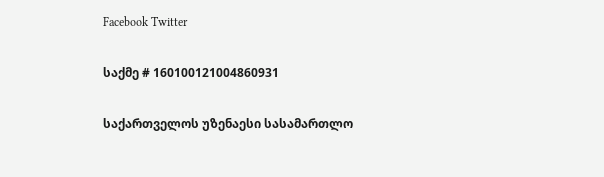Facebook Twitter

საქმე # 160100121004860931

საქართველოს უზენაესი სასამართლო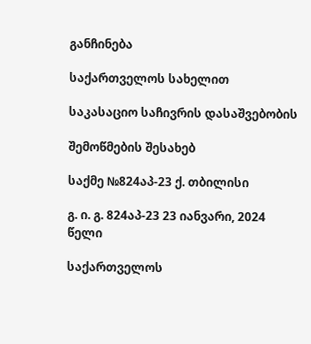განჩინება

საქართველოს სახელით

საკასაციო საჩივრის დასაშვებობის

შემოწმების შესახებ

საქმე №824აპ-23 ქ. თბილისი

გ. ი. გ. 824აპ-23 23 იანვარი, 2024 წელი

საქართველოს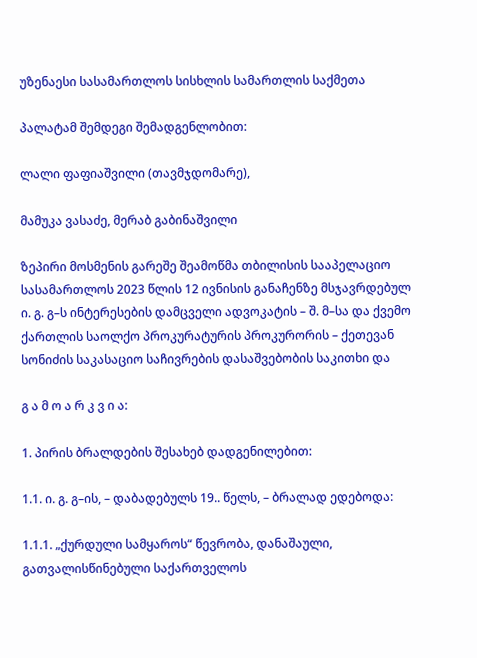უზენაესი სასამართლოს სისხლის სამართლის საქმეთა

პალატამ შემდეგი შემადგენლობით:

ლალი ფაფიაშვილი (თავმჯდომარე),

მამუკა ვასაძე, მერაბ გაბინაშვილი

ზეპირი მოსმენის გარეშე შეამოწმა თბილისის სააპელაციო სასამართლოს 2023 წლის 12 ივნისის განაჩენზე მსჯავრდებულ ი. გ. გ–ს ინტერესების დამცველი ადვოკატის – შ. მ–სა და ქვემო ქართლის საოლქო პროკურატურის პროკურორის – ქეთევან სონიძის საკასაციო საჩივრების დასაშვებობის საკითხი და

გ ა მ ო ა რ კ ვ ი ა:

1. პირის ბრალდების შესახებ დადგენილებით:

1.1. ი. გ. გ–ის, – დაბადებულს 19.. წელს, – ბრალად ედებოდა:

1.1.1. „ქურდული სამყაროს“ წევრობა, დანაშაული, გათვალისწინებული საქართველოს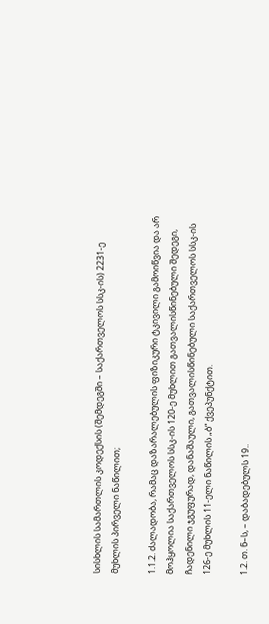სისხლის სამართლის კოდექსის (შემდეგში – საქართველოს სსკ-ის) 2231-ე მუხლის პირველი ნაწილით;

1.1.2. ძალადობა, რამაც დაზარალებულის ფიზიკური ტკივილი გამოიწვია და არ მოჰყოლია საქართველოს სსკ-ის 120-ე მუხლით გათვალისწინებული შედეგი, ჩადენილი ჯგუფურად, დანაშაული, გათვალისწინებული საქართველოს სსკ-ის 126-ე მუხლის 11-ელი ნაწილის „ბ“ ქვეპუნქტით.

1.2. თ. ნ–ს, – დაბადებულს 19..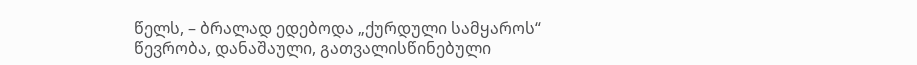წელს, – ბრალად ედებოდა „ქურდული სამყაროს“ წევრობა, დანაშაული, გათვალისწინებული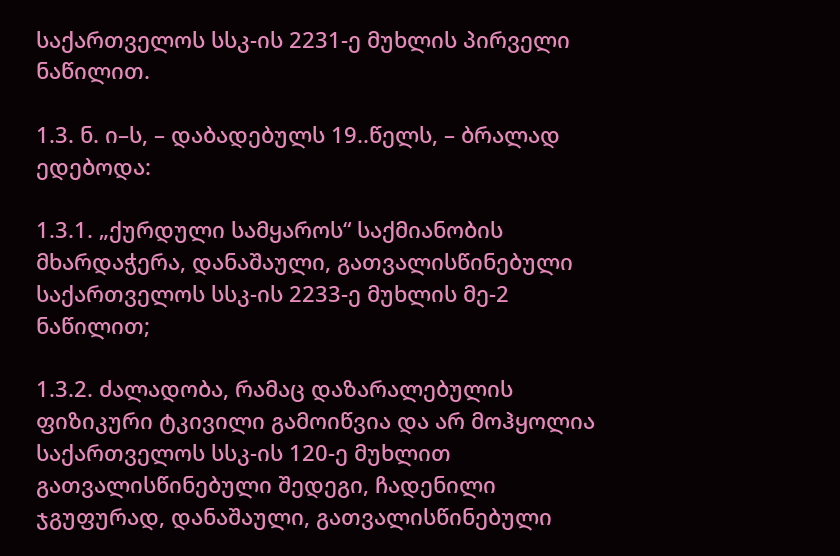საქართველოს სსკ-ის 2231-ე მუხლის პირველი ნაწილით.

1.3. ნ. ი–ს, – დაბადებულს 19..წელს, – ბრალად ედებოდა:

1.3.1. „ქურდული სამყაროს“ საქმიანობის მხარდაჭერა, დანაშაული, გათვალისწინებული საქართველოს სსკ-ის 2233-ე მუხლის მე-2 ნაწილით;

1.3.2. ძალადობა, რამაც დაზარალებულის ფიზიკური ტკივილი გამოიწვია და არ მოჰყოლია საქართველოს სსკ-ის 120-ე მუხლით გათვალისწინებული შედეგი, ჩადენილი ჯგუფურად, დანაშაული, გათვალისწინებული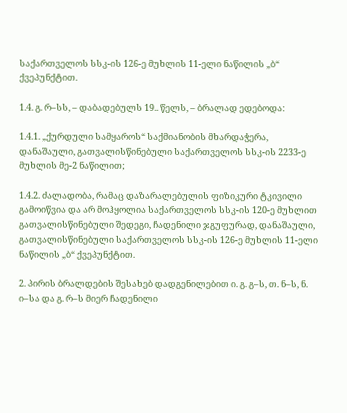საქართველოს სსკ-ის 126-ე მუხლის 11-ელი ნაწილის „ბ“ ქვეპუნქტით.

1.4. გ. რ–სს, – დაბადებულს 19.. წელს, – ბრალად ედებოდა:

1.4.1. „ქურდული სამყაროს“ საქმიანობის მხარდაჭერა, დანაშაული, გათვალისწინებული საქართველოს სსკ-ის 2233-ე მუხლის მე-2 ნაწილით;

1.4.2. ძალადობა, რამაც დაზარალებულის ფიზიკური ტკივილი გამოიწვია და არ მოჰყოლია საქართველოს სსკ-ის 120-ე მუხლით გათვალისწინებული შედეგი, ჩადენილი ჯგუფურად, დანაშაული, გათვალისწინებული საქართველოს სსკ-ის 126-ე მუხლის 11-ელი ნაწილის „ბ“ ქვეპუნქტით.

2. პირის ბრალდების შესახებ დადგენილებით ი. გ. გ–ს, თ. ნ–ს, ნ. ი–სა და გ. რ–ს მიერ ჩადენილი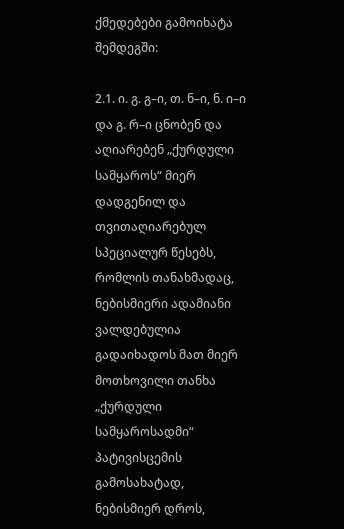ქმედებები გამოიხატა შემდეგში:

2.1. ი. გ. გ–ი, თ. ნ–ი, ნ. ი–ი და გ. რ–ი ცნობენ და აღიარებენ „ქურდული სამყაროს“ მიერ დადგენილ და თვითაღიარებულ სპეციალურ წესებს, რომლის თანახმადაც, ნებისმიერი ადამიანი ვალდებულია გადაიხადოს მათ მიერ მოთხოვილი თანხა „ქურდული სამყაროსადმი“ პატივისცემის გამოსახატად, ნებისმიერ დროს,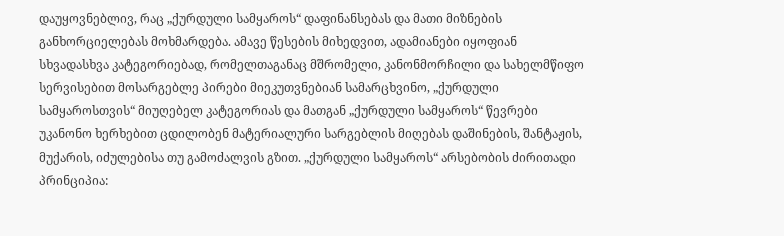დაუყოვნებლივ, რაც „ქურდული სამყაროს“ დაფინანსებას და მათი მიზნების განხორციელებას მოხმარდება. ამავე წესების მიხედვით, ადამიანები იყოფიან სხვადასხვა კატეგორიებად, რომელთაგანაც მშრომელი, კანონმორჩილი და სახელმწიფო სერვისებით მოსარგებლე პირები მიეკუთვნებიან სამარცხვინო, „ქურდული სამყაროსთვის“ მიუღებელ კატეგორიას და მათგან „ქურდული სამყაროს“ წევრები უკანონო ხერხებით ცდილობენ მატერიალური სარგებლის მიღებას დაშინების, შანტაჟის, მუქარის, იძულებისა თუ გამოძალვის გზით. „ქურდული სამყაროს“ არსებობის ძირითადი პრინციპია: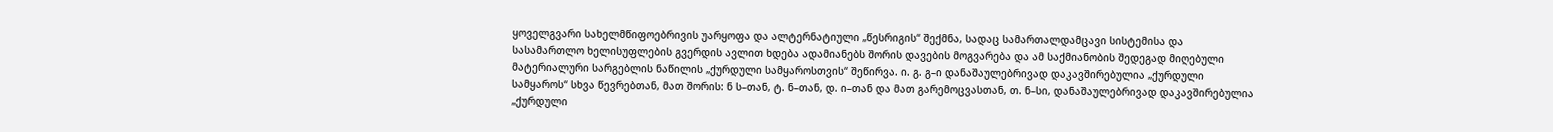ყოველგვარი სახელმწიფოებრივის უარყოფა და ალტერნატიული „წესრიგის“ შექმნა, სადაც სამართალდამცავი სისტემისა და სასამართლო ხელისუფლების გვერდის ავლით ხდება ადამიანებს შორის დავების მოგვარება და ამ საქმიანობის შედეგად მიღებული მატერიალური სარგებლის ნაწილის „ქურდული სამყაროსთვის“ შეწირვა. ი. გ. გ–ი დანაშაულებრივად დაკავშირებულია „ქურდული სამყაროს“ სხვა წევრებთან, მათ შორის: ნ ს–თან, ტ. ნ–თან, დ. ი–თან და მათ გარემოცვასთან, თ. ნ–სი, დანაშაულებრივად დაკავშირებულია „ქურდული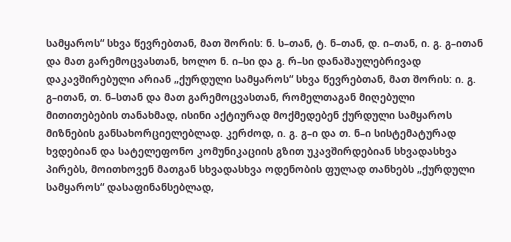სამყაროს“ სხვა წევრებთან, მათ შორის: ნ. ს–თან, ტ. ნ–თან, დ. ი–თან, ი. გ. გ–ითან და მათ გარემოცვასთან, ხოლო ნ. ი–სი და გ. რ–სი დანაშაულებრივად დაკავშირებული არიან „ქურდული სამყაროს“ სხვა წევრებთან, მათ შორის: ი. გ. გ–ითან, თ. ნ–სთან და მათ გარემოცვასთან, რომელთაგან მიღებული მითითებების თანახმად, ისინი აქტიურად მოქმედებენ ქურდული სამყაროს მიზნების განსახორციელებლად. კერძოდ, ი. გ. გ–ი და თ. ნ–ი სისტემატურად ხვდებიან და სატელეფონო კომუნიკაციის გზით უკავშირდებიან სხვადასხვა პირებს, მოითხოვენ მათგან სხვადასხვა ოდენობის ფულად თანხებს „ქურდული სამყაროს“ დასაფინანსებლად,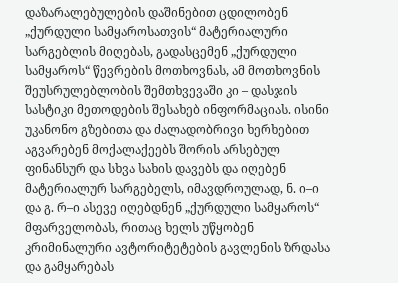დაზარალებულების დაშინებით ცდილობენ „ქურდული სამყაროსათვის“ მატერიალური სარგებლის მიღებას, გადასცემენ „ქურდული სამყაროს“ წევრების მოთხოვნას, ამ მოთხოვნის შეუსრულებლობის შემთხვევაში კი – დასჯის სასტიკი მეთოდების შესახებ ინფორმაციას. ისინი უკანონო გზებითა და ძალადობრივი ხერხებით აგვარებენ მოქალაქეებს შორის არსებულ ფინანსურ და სხვა სახის დავებს და იღებენ მატერიალურ სარგებელს, იმავდროულად, ნ. ი–ი და გ. რ–ი ასევე იღებდნენ „ქურდული სამყაროს“ მფარველობას, რითაც ხელს უწყობენ კრიმინალური ავტორიტეტების გავლენის ზრდასა და გამყარებას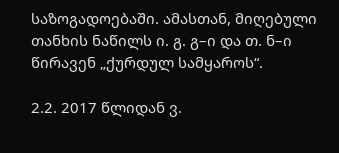საზოგადოებაში. ამასთან, მიღებული თანხის ნაწილს ი. გ. გ–ი და თ. ნ–ი წირავენ „ქურდულ სამყაროს“.

2.2. 2017 წლიდან ვ.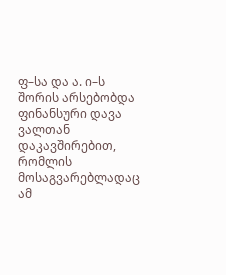ფ–სა და ა. ი–ს შორის არსებობდა ფინანსური დავა ვალთან დაკავშირებით, რომლის მოსაგვარებლადაც ამ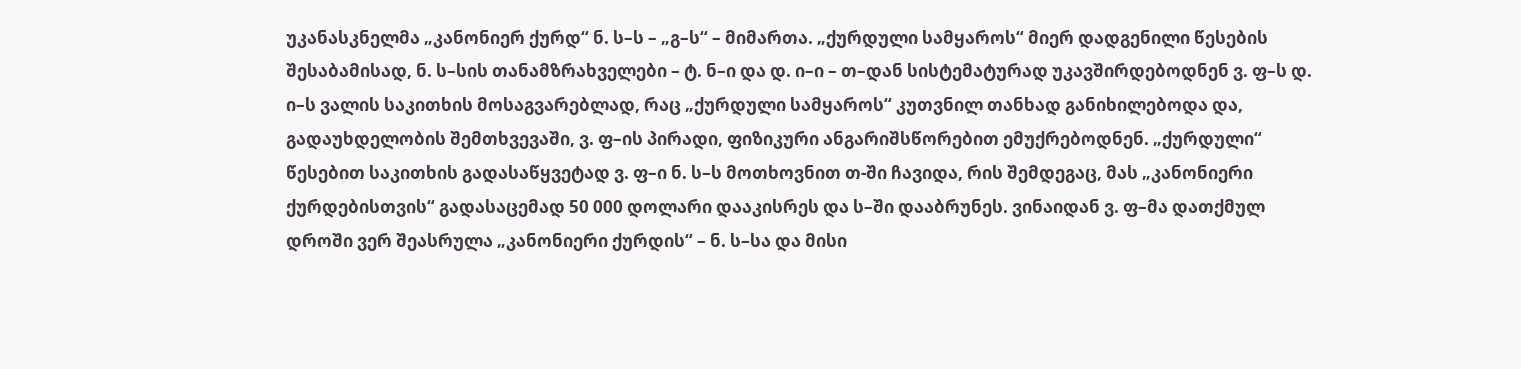უკანასკნელმა „კანონიერ ქურდ“ ნ. ს–ს – „გ–ს“ – მიმართა. „ქურდული სამყაროს“ მიერ დადგენილი წესების შესაბამისად, ნ. ს–სის თანამზრახველები – ტ. ნ–ი და დ. ი–ი – თ–დან სისტემატურად უკავშირდებოდნენ ვ. ფ–ს დ. ი–ს ვალის საკითხის მოსაგვარებლად, რაც „ქურდული სამყაროს“ კუთვნილ თანხად განიხილებოდა და, გადაუხდელობის შემთხვევაში, ვ. ფ–ის პირადი, ფიზიკური ანგარიშსწორებით ემუქრებოდნენ. „ქურდული“ წესებით საკითხის გადასაწყვეტად ვ. ფ–ი ნ. ს–ს მოთხოვნით თ-ში ჩავიდა, რის შემდეგაც, მას „კანონიერი ქურდებისთვის“ გადასაცემად 50 000 დოლარი დააკისრეს და ს–ში დააბრუნეს. ვინაიდან ვ. ფ–მა დათქმულ დროში ვერ შეასრულა „კანონიერი ქურდის“ – ნ. ს–სა და მისი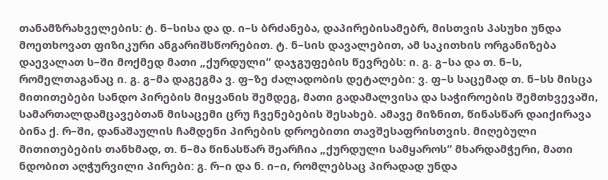თანამზრახველების: ტ. ნ–სისა და დ. ი–ს ბრძანება, დაპირებისამებრ, მისთვის პასუხი უნდა მოეთხოვათ ფიზიკური ანგარიშსწორებით. ტ. ნ–სის დავალებით, ამ საკითხის ორგანიზება დაევალათ ს–ში მოქმედ მათი „ქურდული“ დაჯგუფების წევრებს: ი. გ. გ–სა და თ. ნ–ს, რომელთაგანაც ი. გ. გ–მა დაგეგმა ვ. ფ–ზე ძალადობის დეტალები: ვ. ფ–ს საცემად თ. ნ–სს მისცა მითითებები სანდო პირების მიყვანის შემდეგ, მათი გადამალვისა და საჭიროების შემთხვევაში, სამართალდამცავებთან მისაცემი ცრუ ჩვენებების შესახებ. ამავე მიზნით, წინასწარ დაიქირავა ბინა ქ. რ–ში, დანაშაულის ჩამდენი პირების დროებითი თავშესაფრისთვის. მიღებული მითითებების თანხმად, თ. ნ–მა წინასწარ შეარჩია „ქურდული სამყაროს“ მხარდამჭერი, მათი ნდობით აღჭურვილი პირები: გ. რ–ი და ნ. ი–ი, რომლებსაც პირადად უნდა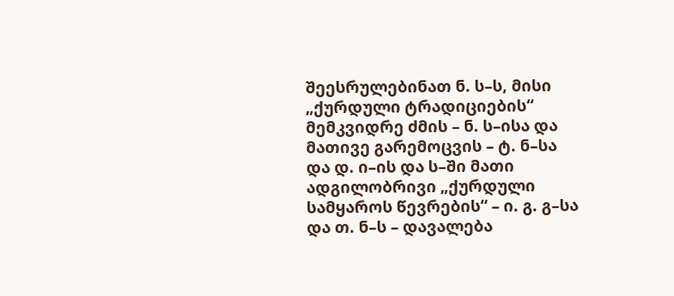შეესრულებინათ ნ. ს–ს, მისი „ქურდული ტრადიციების“ მემკვიდრე ძმის – ნ. ს–ისა და მათივე გარემოცვის – ტ. ნ–სა და დ. ი–ის და ს–ში მათი ადგილობრივი „ქურდული სამყაროს წევრების“ – ი. გ. გ–სა და თ. ნ–ს – დავალება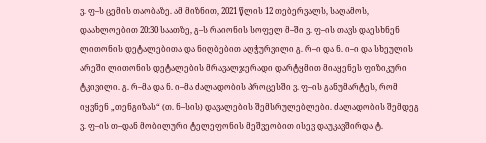ვ. ფ–ს ცემის თაობაზე. ამ მიზნით, 2021 წლის 12 თებერვალს, საღამოს, დაახლოებით 20:30 საათზე, გ–ს რაიონის სოფელ მ–ში ვ. ფ–ის თავს დაესხნენ ლითონის დეტალებითა და ნიღბებით აღჭურვილი გ. რ–ი და ნ. ი–ი და სხეულის არეში ლითონის დეტალების მრავალჯერადი დარტყმით მიაყენეს ფიზიკური ტკივილი. გ. რ–მა და ნ. ი–მა ძალადობის პროცესში ვ. ფ–ის განუმარტეს, რომ იყვნენ „თენგიზას“ (თ. ნ–სის) დავალების შემსრულებლები. ძალადობის შემდეგ ვ. ფ–ის თ–დან მობილური ტელეფონის მეშვეობით ისევ დაუკავშირდა ტ.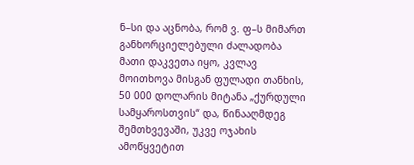ნ–სი და აცნობა, რომ ვ. ფ–ს მიმართ განხორციელებული ძალადობა მათი დაკვეთა იყო, კვლავ მოითხოვა მისგან ფულადი თანხის, 50 000 დოლარის მიტანა „ქურდული სამყაროსთვის“ და, წინააღმდეგ შემთხვევაში, უკვე ოჯახის ამოწყვეტით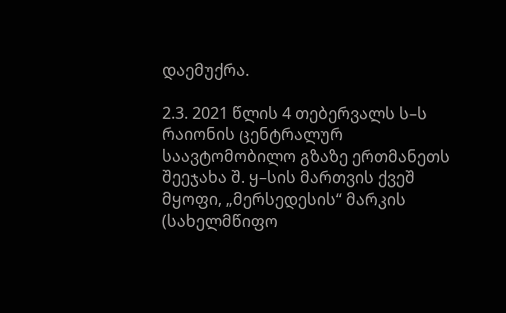დაემუქრა.

2.3. 2021 წლის 4 თებერვალს ს–ს რაიონის ცენტრალურ საავტომობილო გზაზე ერთმანეთს შეეჯახა შ. ყ–სის მართვის ქვეშ მყოფი, „მერსედესის“ მარკის (სახელმწიფო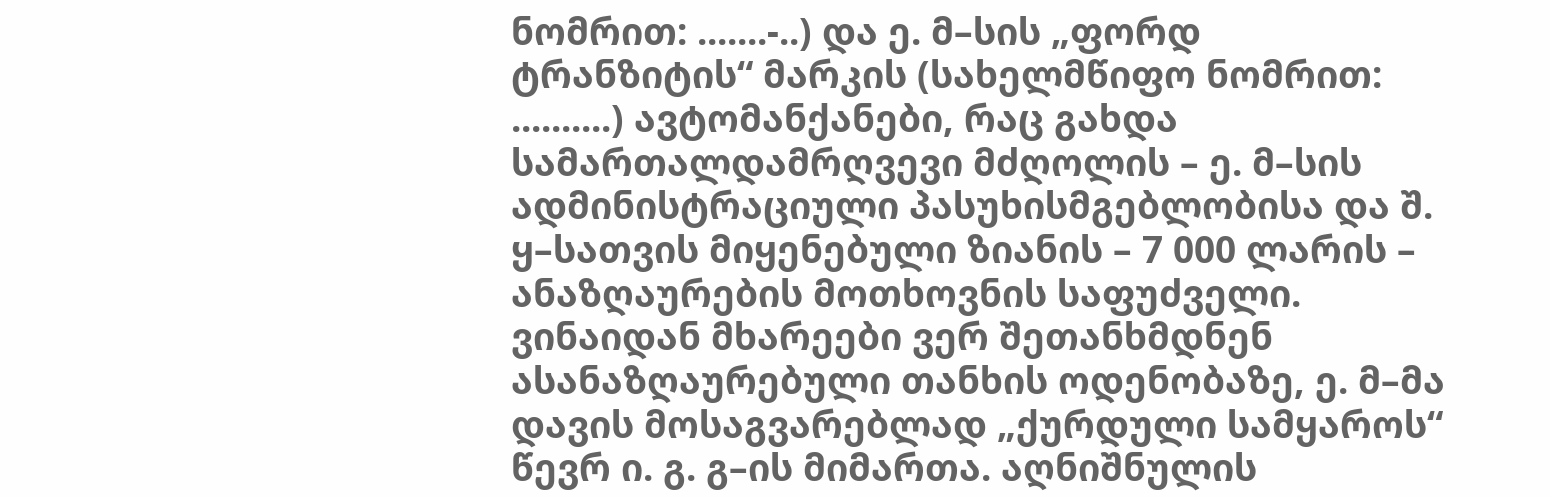ნომრით: .......-..) და ე. მ–სის „ფორდ ტრანზიტის“ მარკის (სახელმწიფო ნომრით: ..........) ავტომანქანები, რაც გახდა სამართალდამრღვევი მძღოლის – ე. მ–სის ადმინისტრაციული პასუხისმგებლობისა და შ. ყ–სათვის მიყენებული ზიანის – 7 000 ლარის – ანაზღაურების მოთხოვნის საფუძველი. ვინაიდან მხარეები ვერ შეთანხმდნენ ასანაზღაურებული თანხის ოდენობაზე, ე. მ–მა დავის მოსაგვარებლად „ქურდული სამყაროს“ წევრ ი. გ. გ–ის მიმართა. აღნიშნულის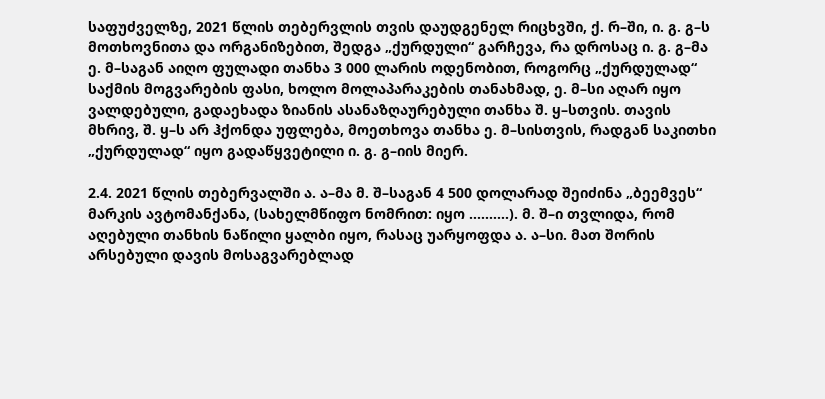საფუძველზე, 2021 წლის თებერვლის თვის დაუდგენელ რიცხვში, ქ. რ–ში, ი. გ. გ–ს მოთხოვნითა და ორგანიზებით, შედგა „ქურდული“ გარჩევა, რა დროსაც ი. გ. გ–მა ე. მ–საგან აიღო ფულადი თანხა 3 000 ლარის ოდენობით, როგორც „ქურდულად“ საქმის მოგვარების ფასი, ხოლო მოლაპარაკების თანახმად, ე. მ–სი აღარ იყო ვალდებული, გადაეხადა ზიანის ასანაზღაურებული თანხა შ. ყ–სთვის. თავის მხრივ, შ. ყ–ს არ ჰქონდა უფლება, მოეთხოვა თანხა ე. მ–სისთვის, რადგან საკითხი „ქურდულად“ იყო გადაწყვეტილი ი. გ. გ–იის მიერ.

2.4. 2021 წლის თებერვალში ა. ა–მა მ. შ–საგან 4 500 დოლარად შეიძინა „ბეემვეს“ მარკის ავტომანქანა, (სახელმწიფო ნომრით: იყო ..........). მ. შ–ი თვლიდა, რომ აღებული თანხის ნაწილი ყალბი იყო, რასაც უარყოფდა ა. ა–სი. მათ შორის არსებული დავის მოსაგვარებლად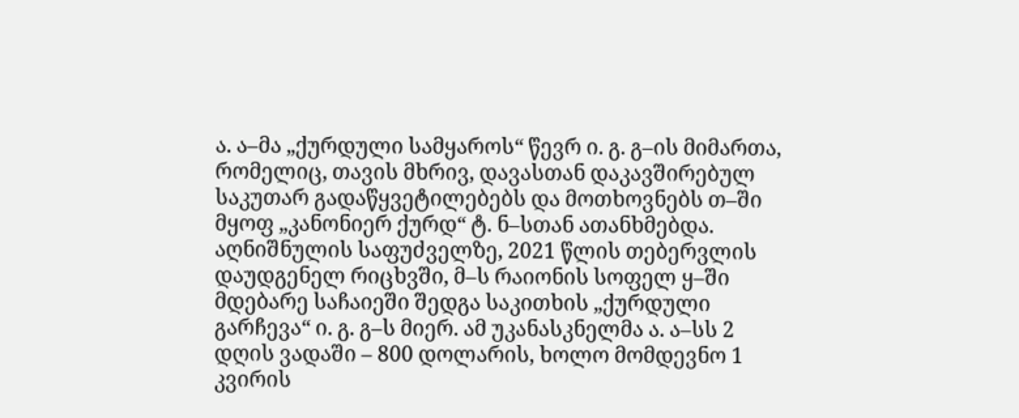ა. ა–მა „ქურდული სამყაროს“ წევრ ი. გ. გ–ის მიმართა, რომელიც, თავის მხრივ, დავასთან დაკავშირებულ საკუთარ გადაწყვეტილებებს და მოთხოვნებს თ–ში მყოფ „კანონიერ ქურდ“ ტ. ნ–სთან ათანხმებდა. აღნიშნულის საფუძველზე, 2021 წლის თებერვლის დაუდგენელ რიცხვში, მ–ს რაიონის სოფელ ყ–ში მდებარე საჩაიეში შედგა საკითხის „ქურდული გარჩევა“ ი. გ. გ–ს მიერ. ამ უკანასკნელმა ა. ა–სს 2 დღის ვადაში – 800 დოლარის, ხოლო მომდევნო 1 კვირის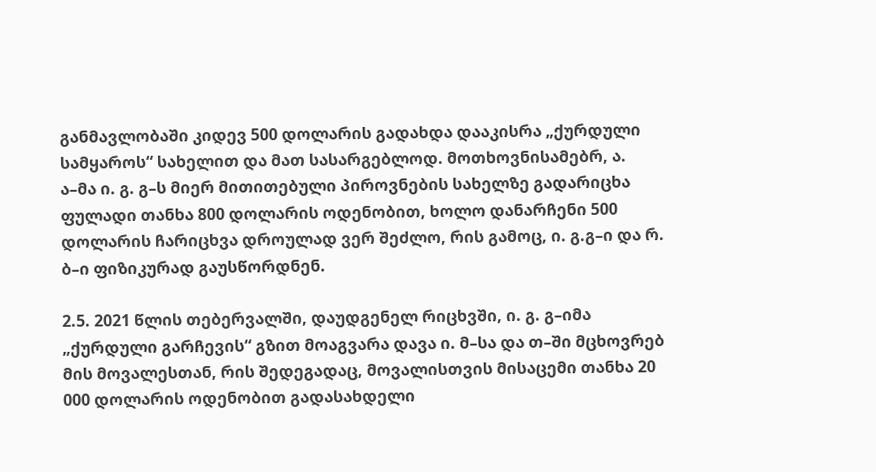განმავლობაში კიდევ 500 დოლარის გადახდა დააკისრა „ქურდული სამყაროს“ სახელით და მათ სასარგებლოდ. მოთხოვნისამებრ, ა. ა–მა ი. გ. გ–ს მიერ მითითებული პიროვნების სახელზე გადარიცხა ფულადი თანხა 800 დოლარის ოდენობით, ხოლო დანარჩენი 500 დოლარის ჩარიცხვა დროულად ვერ შეძლო, რის გამოც, ი. გ.გ–ი და რ. ბ–ი ფიზიკურად გაუსწორდნენ.

2.5. 2021 წლის თებერვალში, დაუდგენელ რიცხვში, ი. გ. გ–იმა „ქურდული გარჩევის“ გზით მოაგვარა დავა ი. მ–სა და თ–ში მცხოვრებ მის მოვალესთან, რის შედეგადაც, მოვალისთვის მისაცემი თანხა 20 000 დოლარის ოდენობით გადასახდელი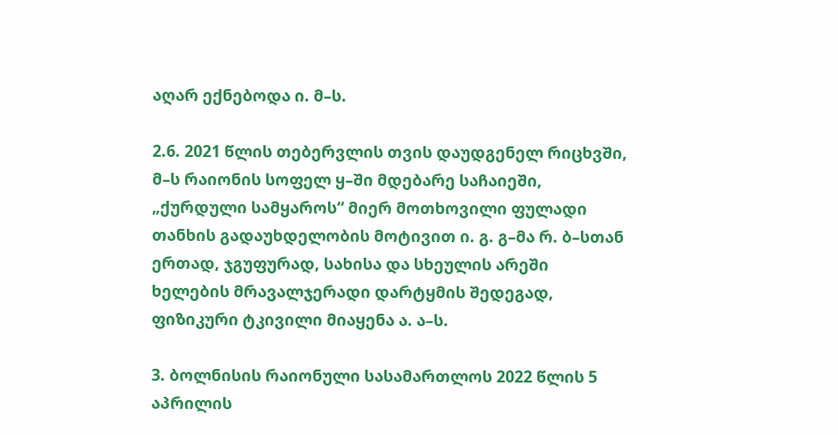აღარ ექნებოდა ი. მ–ს.

2.6. 2021 წლის თებერვლის თვის დაუდგენელ რიცხვში, მ–ს რაიონის სოფელ ყ–ში მდებარე საჩაიეში, „ქურდული სამყაროს“ მიერ მოთხოვილი ფულადი თანხის გადაუხდელობის მოტივით ი. გ. გ–მა რ. ბ–სთან ერთად, ჯგუფურად, სახისა და სხეულის არეში ხელების მრავალჯერადი დარტყმის შედეგად, ფიზიკური ტკივილი მიაყენა ა. ა–ს.

3. ბოლნისის რაიონული სასამართლოს 2022 წლის 5 აპრილის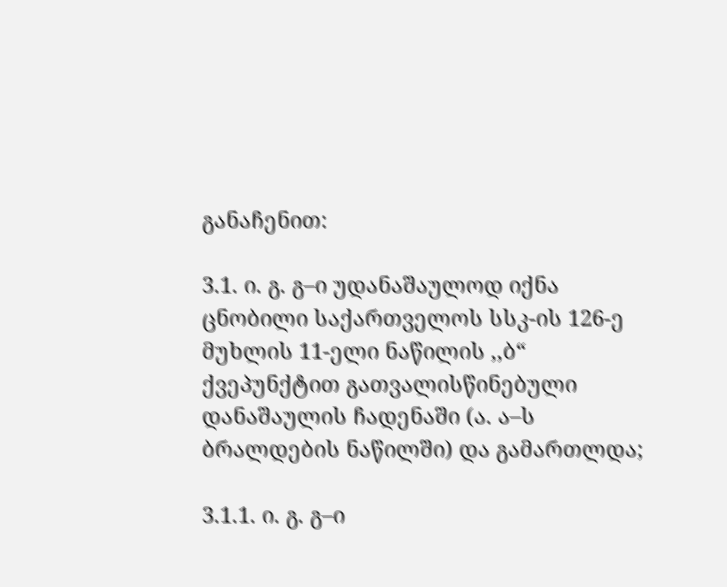განაჩენით:

3.1. ი. გ. გ–ი უდანაშაულოდ იქნა ცნობილი საქართველოს სსკ-ის 126-ე მუხლის 11-ელი ნაწილის ,,ბ“ ქვეპუნქტით გათვალისწინებული დანაშაულის ჩადენაში (ა. ა–ს ბრალდების ნაწილში) და გამართლდა;

3.1.1. ი. გ. გ–ი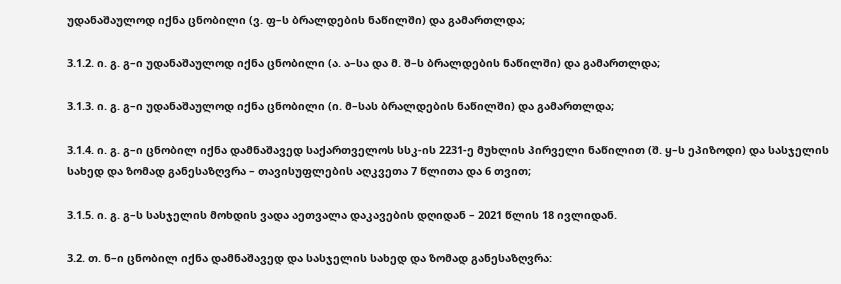უდანაშაულოდ იქნა ცნობილი (ვ. ფ–ს ბრალდების ნაწილში) და გამართლდა;

3.1.2. ი. გ. გ–ი უდანაშაულოდ იქნა ცნობილი (ა. ა–სა და მ. შ–ს ბრალდების ნაწილში) და გამართლდა;

3.1.3. ი. გ. გ–ი უდანაშაულოდ იქნა ცნობილი (ი. მ–სას ბრალდების ნაწილში) და გამართლდა;

3.1.4. ი. გ. გ–ი ცნობილ იქნა დამნაშავედ საქართველოს სსკ-ის 2231-ე მუხლის პირველი ნაწილით (შ. ყ–ს ეპიზოდი) და სასჯელის სახედ და ზომად განესაზღვრა – თავისუფლების აღკვეთა 7 წლითა და 6 თვით;

3.1.5. ი. გ. გ–ს სასჯელის მოხდის ვადა აეთვალა დაკავების დღიდან – 2021 წლის 18 ივლიდან.

3.2. თ. ნ–ი ცნობილ იქნა დამნაშავედ და სასჯელის სახედ და ზომად განესაზღვრა: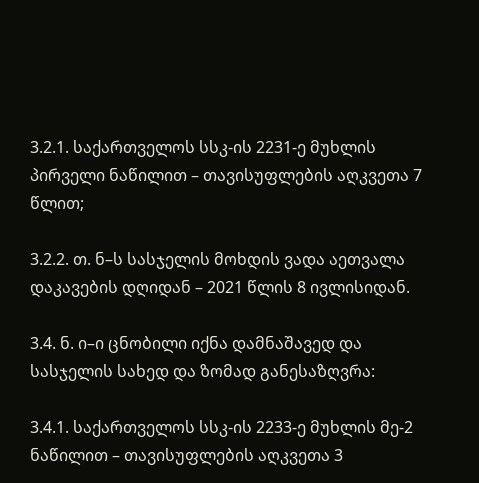3.2.1. საქართველოს სსკ-ის 2231-ე მუხლის პირველი ნაწილით – თავისუფლების აღკვეთა 7 წლით;

3.2.2. თ. ნ–ს სასჯელის მოხდის ვადა აეთვალა დაკავების დღიდან – 2021 წლის 8 ივლისიდან.

3.4. ნ. ი–ი ცნობილი იქნა დამნაშავედ და სასჯელის სახედ და ზომად განესაზღვრა:

3.4.1. საქართველოს სსკ-ის 2233-ე მუხლის მე-2 ნაწილით – თავისუფლების აღკვეთა 3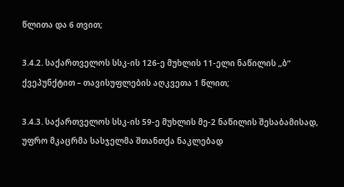წლითა და 6 თვით;

3.4.2. საქართველოს სსკ-ის 126-ე მუხლის 11-ელი ნაწილის ,,ბ“ ქვეპუნქტით – თავისუფლების აღკვეთა 1 წლით;

3.4.3. საქართველოს სსკ-ის 59-ე მუხლის მე-2 ნაწილის შესაბამისად, უფრო მკაცრმა სასჯელმა შთანთქა ნაკლებად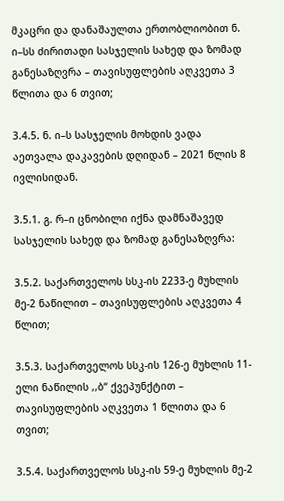მკაცრი და დანაშაულთა ერთობლიობით ნ. ი–სს ძირითადი სასჯელის სახედ და ზომად განესაზღვრა – თავისუფლების აღკვეთა 3 წლითა და 6 თვით;

3.4.5. ნ. ი–ს სასჯელის მოხდის ვადა აეთვალა დაკავების დღიდან – 2021 წლის 8 ივლისიდან.

3.5.1. გ. რ–ი ცნობილი იქნა დამნაშავედ სასჯელის სახედ და ზომად განესაზღვრა:

3.5.2. საქართველოს სსკ-ის 2233-ე მუხლის მე-2 ნაწილით – თავისუფლების აღკვეთა 4 წლით;

3.5.3. საქართველოს სსკ-ის 126-ე მუხლის 11-ელი ნაწილის ,,ბ“ ქვეპუნქტით – თავისუფლების აღკვეთა 1 წლითა და 6 თვით;

3.5.4. საქართველოს სსკ-ის 59-ე მუხლის მე-2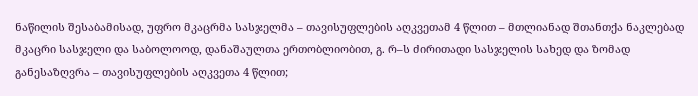ნაწილის შესაბამისად, უფრო მკაცრმა სასჯელმა – თავისუფლების აღკვეთამ 4 წლით – მთლიანად შთანთქა ნაკლებად მკაცრი სასჯელი და საბოლოოდ, დანაშაულთა ერთობლიობით, გ. რ–ს ძირითადი სასჯელის სახედ და ზომად განესაზღვრა – თავისუფლების აღკვეთა 4 წლით;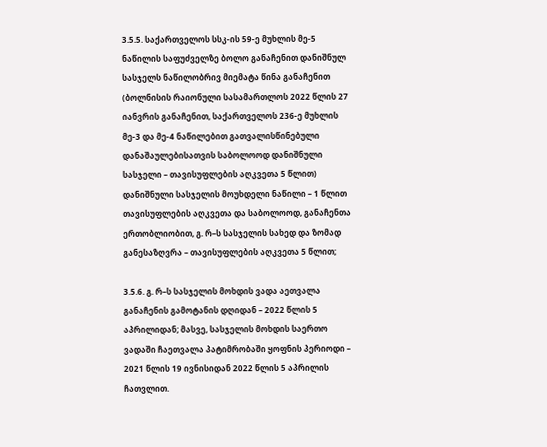3.5.5. საქართველოს სსკ-ის 59-ე მუხლის მე-5 ნაწილის საფუძველზე ბოლო განაჩენით დანიშნულ სასჯელს ნაწილობრივ მიემატა წინა განაჩენით (ბოლნისის რაიონული სასამართლოს 2022 წლის 27 იანვრის განაჩენით, საქართველოს 236-ე მუხლის მე-3 და მე-4 ნაწილებით გათვალისწინებული დანაშაულებისათვის საბოლოოდ დანიშნული სასჯელი – თავისუფლების აღკვეთა 5 წლით) დანიშნული სასჯელის მოუხდელი ნაწილი – 1 წლით თავისუფლების აღკვეთა და საბოლოოდ, განაჩენთა ერთობლიობით, გ. რ–ს სასჯელის სახედ და ზომად განესაზღვრა – თავისუფლების აღკვეთა 5 წლით;

3.5.6. გ. რ–ს სასჯელის მოხდის ვადა აეთვალა განაჩენის გამოტანის დღიდან – 2022 წლის 5 აპრილიდან; მასვე, სასჯელის მოხდის საერთო ვადაში ჩაეთვალა პატიმრობაში ყოფნის პერიოდი – 2021 წლის 19 ივნისიდან 2022 წლის 5 აპრილის ჩათვლით.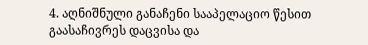4. აღნიშნული განაჩენი სააპელაციო წესით გაასაჩივრეს დაცვისა და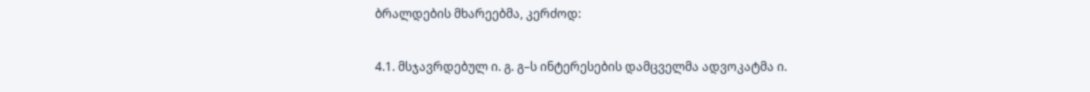ბრალდების მხარეებმა, კერძოდ:

4.1. მსჯავრდებულ ი. გ. გ–ს ინტერესების დამცველმა ადვოკატმა ი.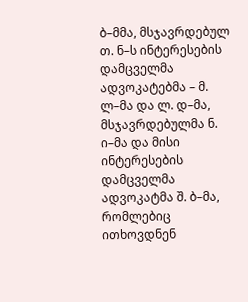ბ–მმა, მსჯავრდებულ თ. ნ–ს ინტერესების დამცველმა ადვოკატებმა – მ. ლ–მა და ლ. დ–მა, მსჯავრდებულმა ნ. ი–მა და მისი ინტერესების დამცველმა ადვოკატმა შ. ბ–მა, რომლებიც ითხოვდნენ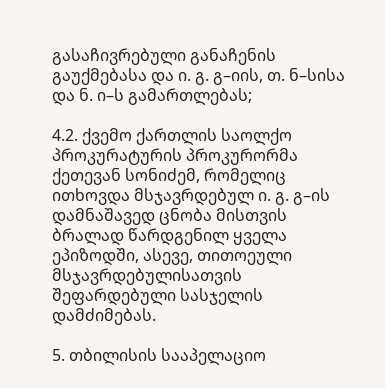გასაჩივრებული განაჩენის გაუქმებასა და ი. გ. გ–იის, თ. ნ–სისა და ნ. ი–ს გამართლებას;

4.2. ქვემო ქართლის საოლქო პროკურატურის პროკურორმა ქეთევან სონიძემ, რომელიც ითხოვდა მსჯავრდებულ ი. გ. გ–ის დამნაშავედ ცნობა მისთვის ბრალად წარდგენილ ყველა ეპიზოდში, ასევე, თითოეული მსჯავრდებულისათვის შეფარდებული სასჯელის დამძიმებას.

5. თბილისის სააპელაციო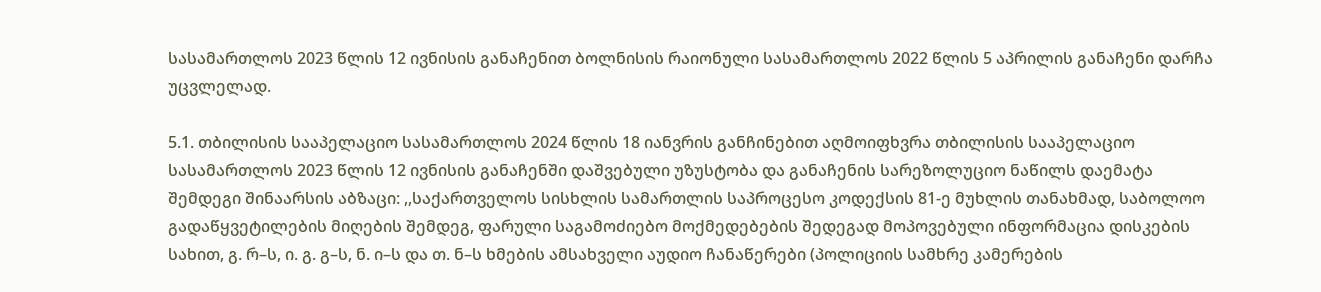სასამართლოს 2023 წლის 12 ივნისის განაჩენით ბოლნისის რაიონული სასამართლოს 2022 წლის 5 აპრილის განაჩენი დარჩა უცვლელად.

5.1. თბილისის სააპელაციო სასამართლოს 2024 წლის 18 იანვრის განჩინებით აღმოიფხვრა თბილისის სააპელაციო სასამართლოს 2023 წლის 12 ივნისის განაჩენში დაშვებული უზუსტობა და განაჩენის სარეზოლუციო ნაწილს დაემატა შემდეგი შინაარსის აბზაცი: ,,საქართველოს სისხლის სამართლის საპროცესო კოდექსის 81-ე მუხლის თანახმად, საბოლოო გადაწყვეტილების მიღების შემდეგ, ფარული საგამოძიებო მოქმედებების შედეგად მოპოვებული ინფორმაცია დისკების სახით, გ. რ–ს, ი. გ. გ–ს, ნ. ი–ს და თ. ნ–ს ხმების ამსახველი აუდიო ჩანაწერები (პოლიციის სამხრე კამერების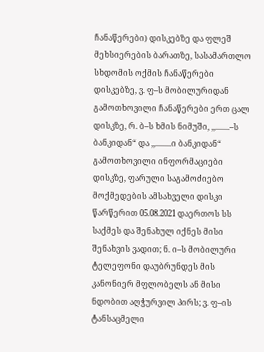ჩანაწერები) დისკებზე და ფლეშ მეხსიერების ბარათზე, სასამართლო სხდომის ოქმის ჩანაწერები დისკებზე, ვ. ფ–ს მობილურიდან გამოთხოვილი ჩანაწერები ერთ ცალ დისკზე, რ. ბ–ს ხმის ნიმუში, ,,.......–ს ბანკიდან“ და ,,........ი ბანკიდან“ გამოთხოვილი ინფორმაციები დისკზე, ფარული საგამოძიებო მოქმედების ამსახველი დისკი წარწერით 05.08.2021 დაერთოს სს საქმეს და შენახულ იქნეს მისი შენახვის ვადით; ნ. ი–ს მობილური ტელეფონი დაუბრუნდეს მის კანონიერ მფლობელს ან მისი ნდობით აღჭურვილ პირს; ვ. ფ–ის ტანსაცმელი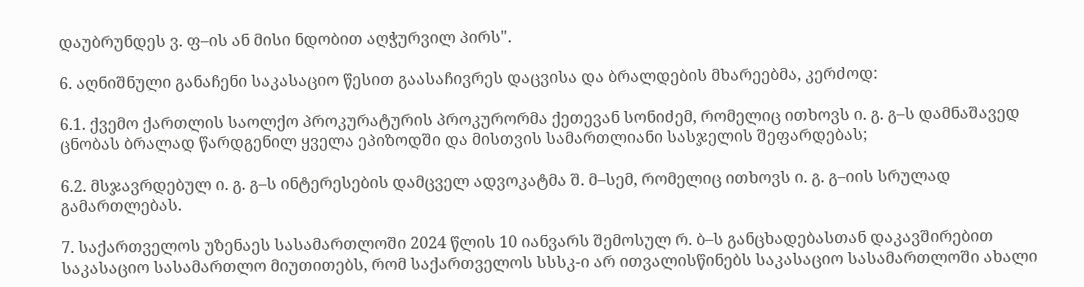დაუბრუნდეს ვ. ფ–ის ან მისი ნდობით აღჭურვილ პირს".

6. აღნიშნული განაჩენი საკასაციო წესით გაასაჩივრეს დაცვისა და ბრალდების მხარეებმა, კერძოდ:

6.1. ქვემო ქართლის საოლქო პროკურატურის პროკურორმა ქეთევან სონიძემ, რომელიც ითხოვს ი. გ. გ–ს დამნაშავედ ცნობას ბრალად წარდგენილ ყველა ეპიზოდში და მისთვის სამართლიანი სასჯელის შეფარდებას;

6.2. მსჯავრდებულ ი. გ. გ–ს ინტერესების დამცველ ადვოკატმა შ. მ–სემ, რომელიც ითხოვს ი. გ. გ–იის სრულად გამართლებას.

7. საქართველოს უზენაეს სასამართლოში 2024 წლის 10 იანვარს შემოსულ რ. ბ–ს განცხადებასთან დაკავშირებით საკასაციო სასამართლო მიუთითებს, რომ საქართველოს სსსკ-ი არ ითვალისწინებს საკასაციო სასამართლოში ახალი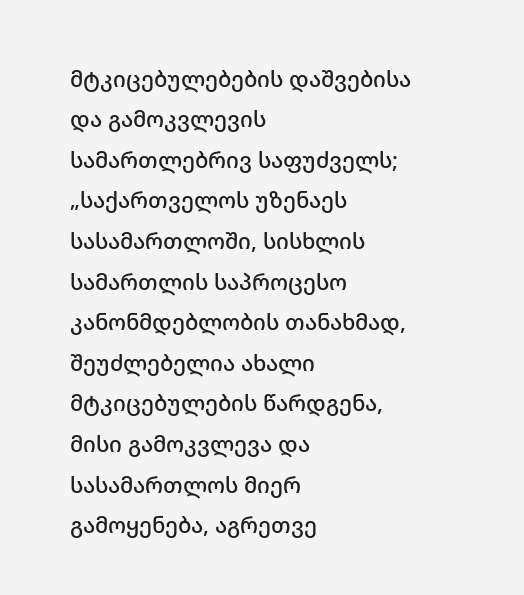მტკიცებულებების დაშვებისა და გამოკვლევის სამართლებრივ საფუძველს; „საქართველოს უზენაეს სასამართლოში, სისხლის სამართლის საპროცესო კანონმდებლობის თანახმად, შეუძლებელია ახალი მტკიცებულების წარდგენა, მისი გამოკვლევა და სასამართლოს მიერ გამოყენება, აგრეთვე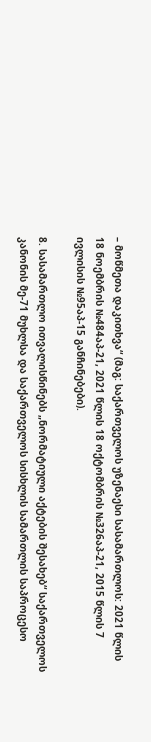– მოწმეთა დაკითხვა“ (მაგ: საქართველოს უზენაესი სასამართლოს: 2021 წლის 18 ნოემბრის №484აპ-21, 2021 წლის 18 ოქტომბრის №326აპ-21, 2015 წლის 7 ივლისის №95აპ-15 განჩინებები).

8. სასამართლო ითვალისწინებს „ნორმატიული აქტების შესახებ“ საქართველოს კანონის მე-71 მუხლსა და საქართველოს სისხლის სამართლის საპროცესო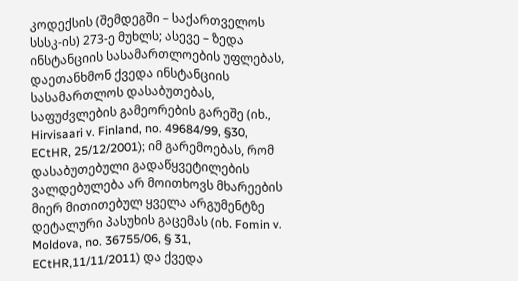კოდექსის (შემდეგში – საქართველოს სსსკ-ის) 273-ე მუხლს; ასევე – ზედა ინსტანციის სასამართლოების უფლებას, დაეთანხმონ ქვედა ინსტანციის სასამართლოს დასაბუთებას, საფუძვლების გამეორების გარეშე (იხ., Hirvisaari v. Finland, no. 49684/99, §30, ECtHR, 25/12/2001); იმ გარემოებას, რომ დასაბუთებული გადაწყვეტილების ვალდებულება არ მოითხოვს მხარეების მიერ მითითებულ ყველა არგუმენტზე დეტალური პასუხის გაცემას (იხ. Fomin v. Moldova, no. 36755/06, § 31, ECtHR,11/11/2011) და ქვედა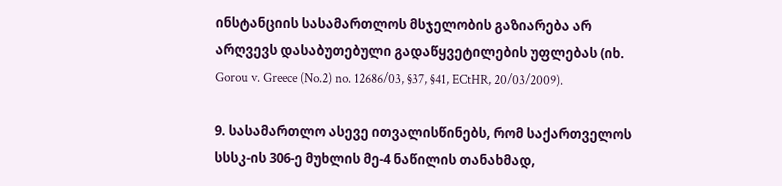ინსტანციის სასამართლოს მსჯელობის გაზიარება არ არღვევს დასაბუთებული გადაწყვეტილების უფლებას (იხ. Gorou v. Greece (No.2) no. 12686/03, §37, §41, ECtHR, 20/03/2009).

9. სასამართლო ასევე ითვალისწინებს, რომ საქართველოს სსსკ-ის 306-ე მუხლის მე-4 ნაწილის თანახმად,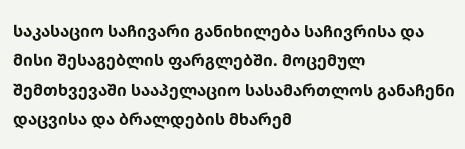საკასაციო საჩივარი განიხილება საჩივრისა და მისი შესაგებლის ფარგლებში. მოცემულ შემთხვევაში სააპელაციო სასამართლოს განაჩენი დაცვისა და ბრალდების მხარემ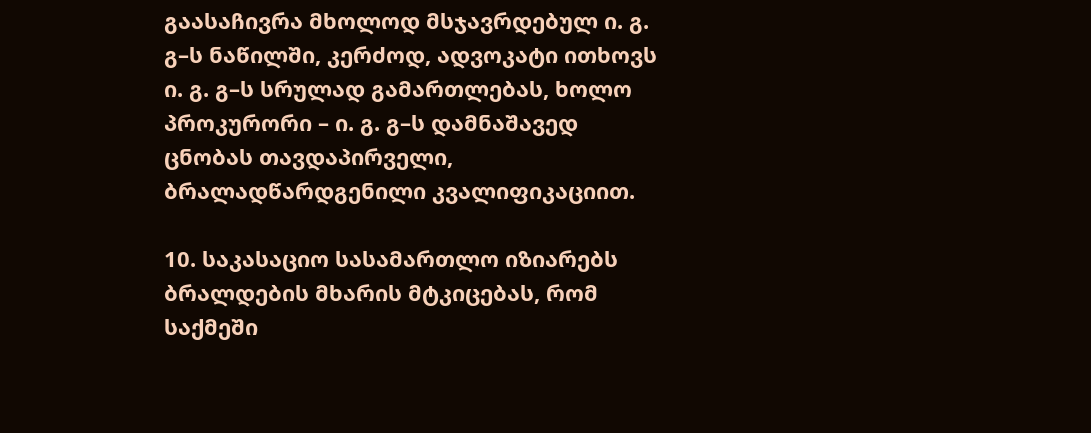გაასაჩივრა მხოლოდ მსჯავრდებულ ი. გ. გ–ს ნაწილში, კერძოდ, ადვოკატი ითხოვს ი. გ. გ–ს სრულად გამართლებას, ხოლო პროკურორი – ი. გ. გ–ს დამნაშავედ ცნობას თავდაპირველი, ბრალადწარდგენილი კვალიფიკაციით.

10. საკასაციო სასამართლო იზიარებს ბრალდების მხარის მტკიცებას, რომ საქმეში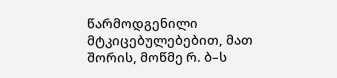წარმოდგენილი მტკიცებულებებით, მათ შორის, მოწმე რ. ბ–ს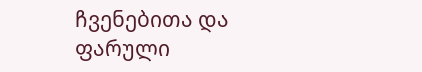ჩვენებითა და ფარული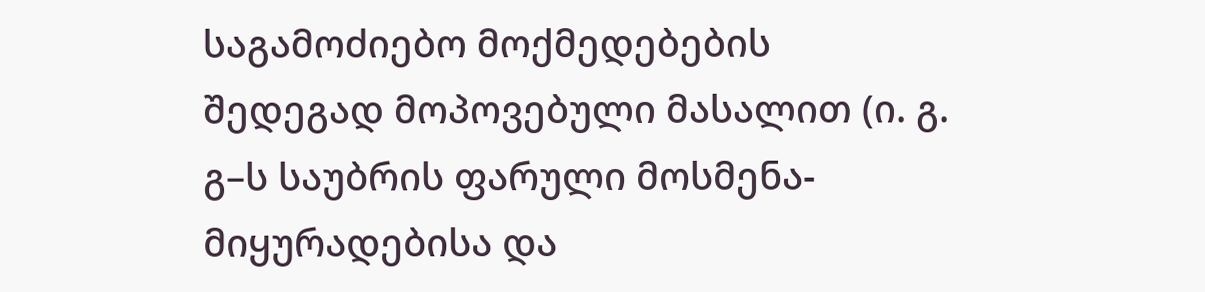საგამოძიებო მოქმედებების შედეგად მოპოვებული მასალით (ი. გ. გ–ს საუბრის ფარული მოსმენა-მიყურადებისა და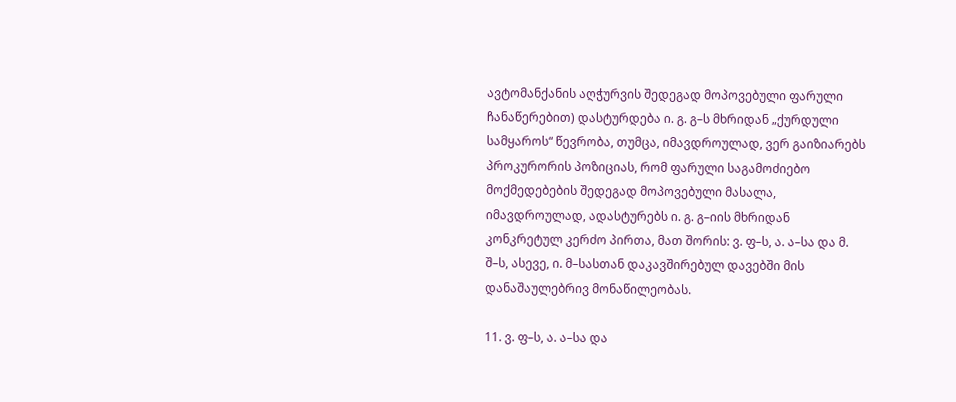ავტომანქანის აღჭურვის შედეგად მოპოვებული ფარული ჩანაწერებით) დასტურდება ი. გ. გ–ს მხრიდან „ქურდული სამყაროს“ წევრობა, თუმცა, იმავდროულად, ვერ გაიზიარებს პროკურორის პოზიციას, რომ ფარული საგამოძიებო მოქმედებების შედეგად მოპოვებული მასალა, იმავდროულად, ადასტურებს ი. გ. გ–იის მხრიდან კონკრეტულ კერძო პირთა, მათ შორის: ვ. ფ–ს, ა. ა–სა და მ. შ–ს, ასევე, ი. მ–სასთან დაკავშირებულ დავებში მის დანაშაულებრივ მონაწილეობას.

11. ვ. ფ–ს, ა. ა–სა და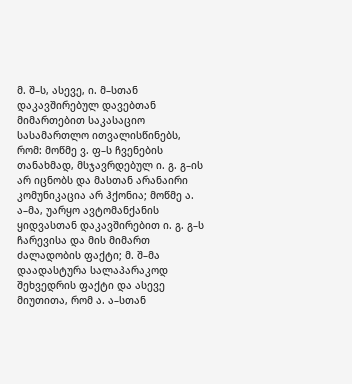მ. შ–ს, ასევე, ი. მ–სთან დაკავშირებულ დავებთან მიმართებით საკასაციო სასამართლო ითვალისწინებს, რომ: მოწმე ვ. ფ–ს ჩვენების თანახმად, მსჯავრდებულ ი. გ. გ–ის არ იცნობს და მასთან არანაირი კომუნიკაცია არ ჰქონია; მოწმე ა. ა–მა, უარყო ავტომანქანის ყიდვასთან დაკავშირებით ი. გ. გ–ს ჩარევისა და მის მიმართ ძალადობის ფაქტი; მ. შ–მა დაადასტურა სალაპარაკოდ შეხვედრის ფაქტი და ასევე მიუთითა, რომ ა. ა–სთან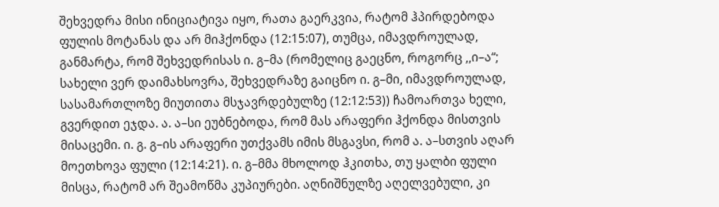შეხვედრა მისი ინიციატივა იყო, რათა გაერკვია, რატომ ჰპირდებოდა ფულის მოტანას და არ მიჰქონდა (12:15:07), თუმცა, იმავდროულად, განმარტა, რომ შეხვედრისას ი. გ–მა (რომელიც გაეცნო, როგორც ,,ი–ა“; სახელი ვერ დაიმახსოვრა, შეხვედრაზე გაიცნო ი. გ–მი, იმავდროულად, სასამართლოზე მიუთითა მსჯავრდებულზე (12:12:53)) ჩამოართვა ხელი, გვერდით ეჯდა. ა. ა–სი ეუბნებოდა, რომ მას არაფერი ჰქონდა მისთვის მისაცემი. ი. გ. გ–ის არაფერი უთქვამს იმის მსგავსი, რომ ა. ა–სთვის აღარ მოეთხოვა ფული (12:14:21). ი. გ–მმა მხოლოდ ჰკითხა, თუ ყალბი ფული მისცა, რატომ არ შეამოწმა კუპიურები. აღნიშნულზე აღელვებული, კი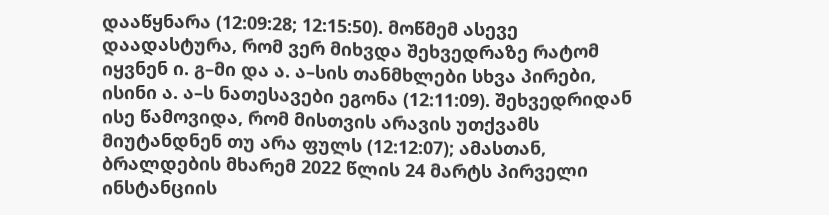დააწყნარა (12:09:28; 12:15:50). მოწმემ ასევე დაადასტურა, რომ ვერ მიხვდა შეხვედრაზე რატომ იყვნენ ი. გ–მი და ა. ა–სის თანმხლები სხვა პირები, ისინი ა. ა–ს ნათესავები ეგონა (12:11:09). შეხვედრიდან ისე წამოვიდა, რომ მისთვის არავის უთქვამს მიუტანდნენ თუ არა ფულს (12:12:07); ამასთან, ბრალდების მხარემ 2022 წლის 24 მარტს პირველი ინსტანციის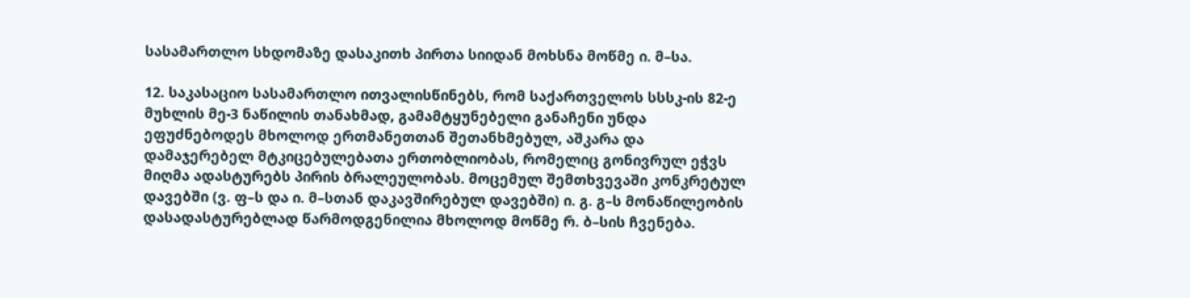სასამართლო სხდომაზე დასაკითხ პირთა სიიდან მოხსნა მოწმე ი. მ–სა.

12. საკასაციო სასამართლო ითვალისწინებს, რომ საქართველოს სსსკ-ის 82-ე მუხლის მე-3 ნაწილის თანახმად, გამამტყუნებელი განაჩენი უნდა ეფუძნებოდეს მხოლოდ ერთმანეთთან შეთანხმებულ, აშკარა და დამაჯერებელ მტკიცებულებათა ერთობლიობას, რომელიც გონივრულ ეჭვს მიღმა ადასტურებს პირის ბრალეულობას. მოცემულ შემთხვევაში კონკრეტულ დავებში (ვ. ფ–ს და ი. მ–სთან დაკავშირებულ დავებში) ი. გ. გ–ს მონაწილეობის დასადასტურებლად წარმოდგენილია მხოლოდ მოწმე რ. ბ–სის ჩვენება.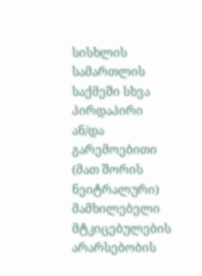სისხლის სამართლის საქმეში სხვა პირდაპირი ან/და გარემოებითი (მათ შორის ნეიტრალური) მამხილებელი მტკიცებულების არარსებობის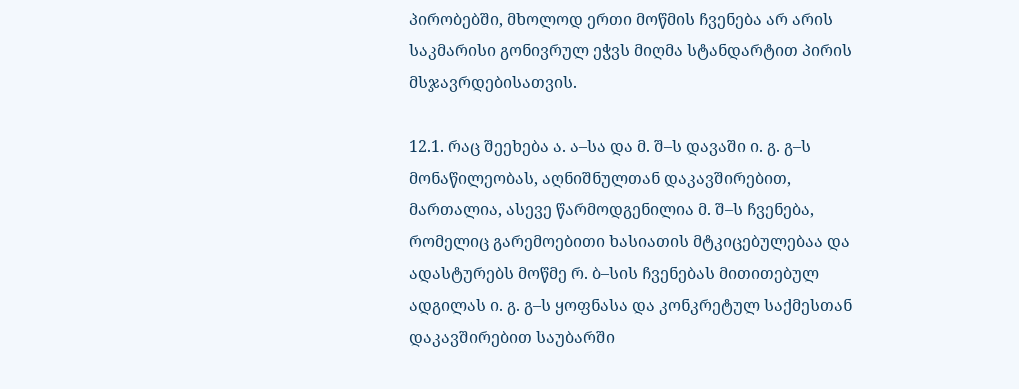პირობებში, მხოლოდ ერთი მოწმის ჩვენება არ არის საკმარისი გონივრულ ეჭვს მიღმა სტანდარტით პირის მსჯავრდებისათვის.

12.1. რაც შეეხება ა. ა–სა და მ. შ–ს დავაში ი. გ. გ–ს მონაწილეობას, აღნიშნულთან დაკავშირებით, მართალია, ასევე წარმოდგენილია მ. შ–ს ჩვენება, რომელიც გარემოებითი ხასიათის მტკიცებულებაა და ადასტურებს მოწმე რ. ბ–სის ჩვენებას მითითებულ ადგილას ი. გ. გ–ს ყოფნასა და კონკრეტულ საქმესთან დაკავშირებით საუბარში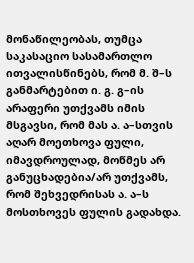მონაწილეობას, თუმცა საკასაციო სასამართლო ითვალისწინებს, რომ მ. შ–ს განმარტებით ი. გ. გ–ის არაფერი უთქვამს იმის მსგავსი, რომ მას ა. ა–სთვის აღარ მოეთხოვა ფული, იმავდროულად, მოწმეს არ განუცხადებია/არ უთქვამს, რომ შეხვედრისას ა. ა–ს მოსთხოვეს ფულის გადახდა.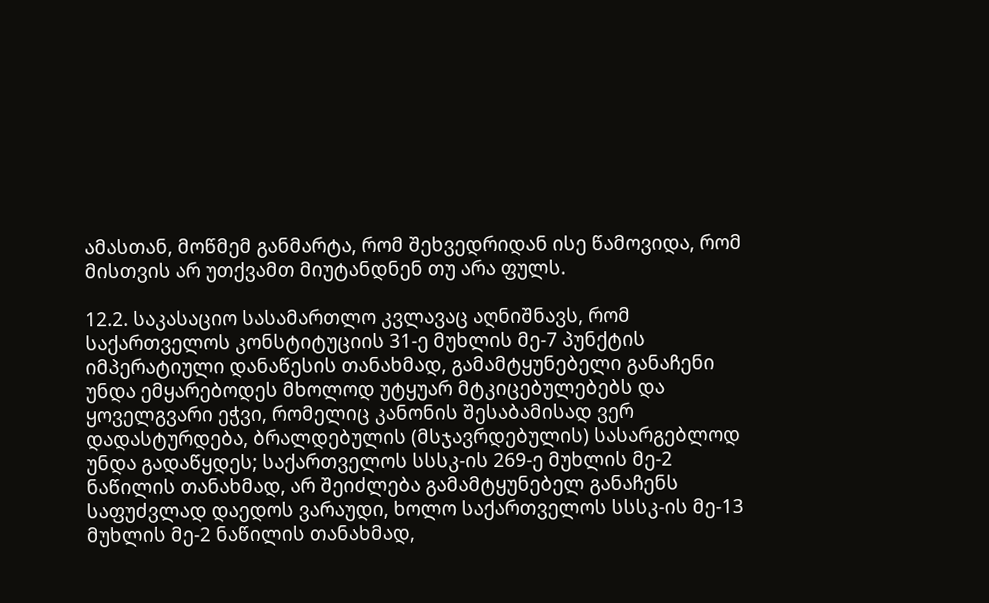ამასთან, მოწმემ განმარტა, რომ შეხვედრიდან ისე წამოვიდა, რომ მისთვის არ უთქვამთ მიუტანდნენ თუ არა ფულს.

12.2. საკასაციო სასამართლო კვლავაც აღნიშნავს, რომ საქართველოს კონსტიტუციის 31-ე მუხლის მე-7 პუნქტის იმპერატიული დანაწესის თანახმად, გამამტყუნებელი განაჩენი უნდა ემყარებოდეს მხოლოდ უტყუარ მტკიცებულებებს და ყოველგვარი ეჭვი, რომელიც კანონის შესაბამისად ვერ დადასტურდება, ბრალდებულის (მსჯავრდებულის) სასარგებლოდ უნდა გადაწყდეს; საქართველოს სსსკ-ის 269-ე მუხლის მე-2 ნაწილის თანახმად, არ შეიძლება გამამტყუნებელ განაჩენს საფუძვლად დაედოს ვარაუდი, ხოლო საქართველოს სსსკ-ის მე-13 მუხლის მე-2 ნაწილის თანახმად,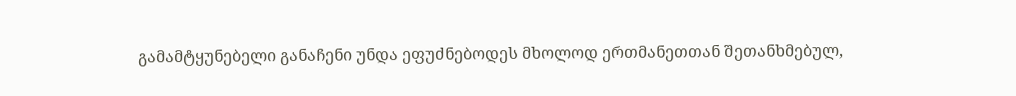გამამტყუნებელი განაჩენი უნდა ეფუძნებოდეს მხოლოდ ერთმანეთთან შეთანხმებულ,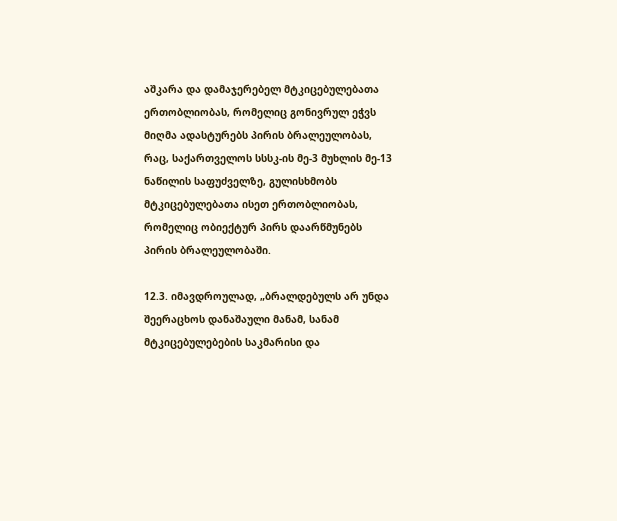აშკარა და დამაჯერებელ მტკიცებულებათა ერთობლიობას, რომელიც გონივრულ ეჭვს მიღმა ადასტურებს პირის ბრალეულობას, რაც, საქართველოს სსსკ-ის მე-3 მუხლის მე-13 ნაწილის საფუძველზე, გულისხმობს მტკიცებულებათა ისეთ ერთობლიობას, რომელიც ობიექტურ პირს დაარწმუნებს პირის ბრალეულობაში.

12.3. იმავდროულად, „ბრალდებულს არ უნდა შეერაცხოს დანაშაული მანამ, სანამ მტკიცებულებების საკმარისი და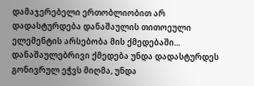დამაჯერებელი ერთობლიობით არ დადასტურდება დანაშაულის თითოეული ელემენტის არსებობა მის ქმედებაში... დანაშაულებრივი ქმედება უნდა დადასტურდეს გონივრულ ეჭვს მიღმა, უნდა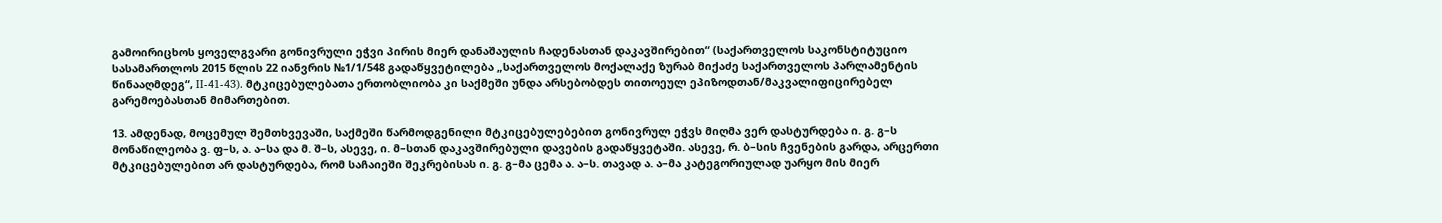გამოირიცხოს ყოველგვარი გონივრული ეჭვი პირის მიერ დანაშაულის ჩადენასთან დაკავშირებით“ (საქართველოს საკონსტიტუციო სასამართლოს 2015 წლის 22 იანვრის №1/1/548 გადაწყვეტილება „საქართველოს მოქალაქე ზურაბ მიქაძე საქართველოს პარლამენტის წინააღმდეგ“, II-41-43). მტკიცებულებათა ერთობლიობა კი საქმეში უნდა არსებობდეს თითოეულ ეპიზოდთან/მაკვალიფიცირებელ გარემოებასთან მიმართებით.

13. ამდენად, მოცემულ შემთხვევაში, საქმეში წარმოდგენილი მტკიცებულებებით გონივრულ ეჭვს მიღმა ვერ დასტურდება ი. გ. გ–ს მონაწილეობა ვ. ფ–ს, ა. ა–სა და მ. შ–ს, ასევე, ი. მ–სთან დაკავშირებული დავების გადაწყვეტაში. ასევე, რ. ბ–სის ჩვენების გარდა, არცერთი მტკიცებულებით არ დასტურდება, რომ საჩაიეში შეკრებისას ი. გ. გ–მა ცემა ა. ა–ს. თავად ა. ა–მა კატეგორიულად უარყო მის მიერ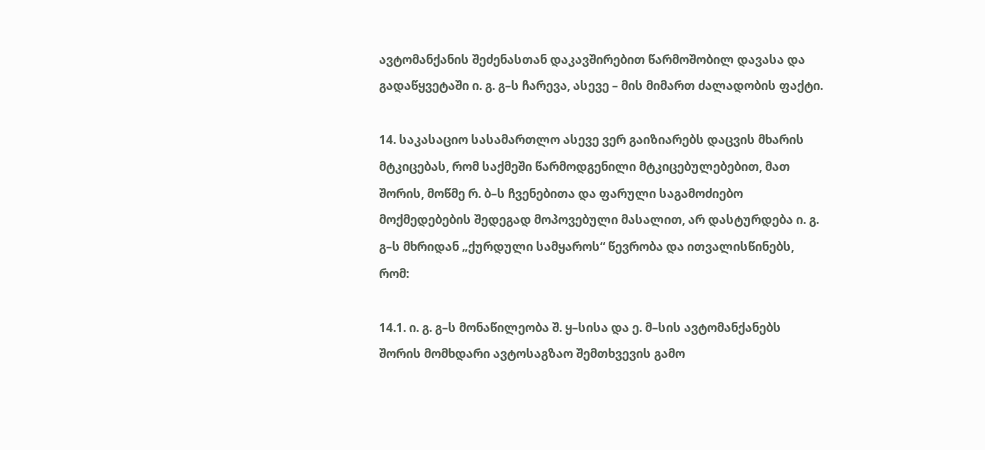ავტომანქანის შეძენასთან დაკავშირებით წარმოშობილ დავასა და გადაწყვეტაში ი. გ. გ–ს ჩარევა, ასევე – მის მიმართ ძალადობის ფაქტი.

14. საკასაციო სასამართლო ასევე ვერ გაიზიარებს დაცვის მხარის მტკიცებას, რომ საქმეში წარმოდგენილი მტკიცებულებებით, მათ შორის, მოწმე რ. ბ–ს ჩვენებითა და ფარული საგამოძიებო მოქმედებების შედეგად მოპოვებული მასალით, არ დასტურდება ი. გ. გ–ს მხრიდან „ქურდული სამყაროს“ წევრობა და ითვალისწინებს, რომ:

14.1. ი. გ. გ–ს მონაწილეობა შ. ყ–სისა და ე. მ–სის ავტომანქანებს შორის მომხდარი ავტოსაგზაო შემთხვევის გამო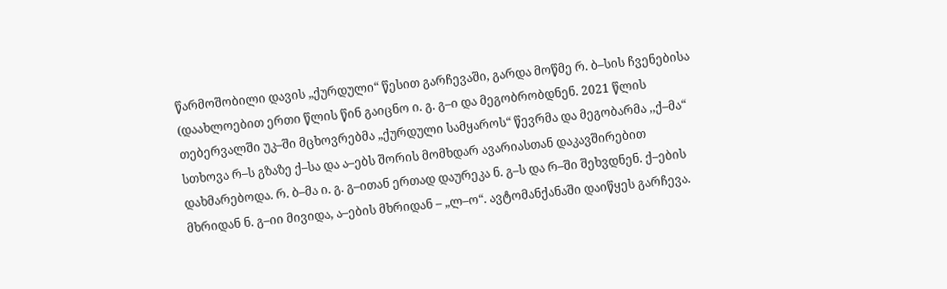წარმოშობილი დავის „ქურდული“ წესით გარჩევაში, გარდა მოწმე რ. ბ–სის ჩვენებისა (დაახლოებით ერთი წლის წინ გაიცნო ი. გ. გ–ი და მეგობრობდნენ. 2021 წლის თებერვალში უკ–ში მცხოვრებმა „ქურდული სამყაროს“ წევრმა და მეგობარმა ,,ქ–მა“ სთხოვა რ–ს გზაზე ქ–სა და ა–ებს შორის მომხდარ ავარიასთან დაკავშირებით დახმარებოდა. რ. ბ–მა ი. გ. გ–ითან ერთად დაურეკა ნ. გ–ს და რ–ში შეხვდნენ. ქ–ების მხრიდან ნ. გ–იი მივიდა, ა–ების მხრიდან – „ლ–ო“. ავტომანქანაში დაიწყეს გარჩევა.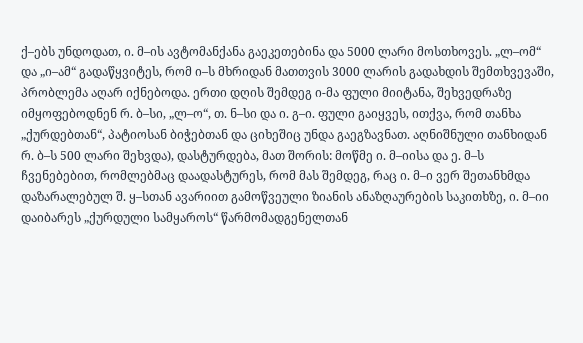ქ–ებს უნდოდათ, ი. მ–ის ავტომანქანა გაეკეთებინა და 5000 ლარი მოსთხოვეს. „ლ–ომ“ და „ი–ამ“ გადაწყვიტეს, რომ ი–ს მხრიდან მათთვის 3000 ლარის გადახდის შემთხვევაში, პრობლემა აღარ იქნებოდა. ერთი დღის შემდეგ ი-მა ფული მიიტანა, შეხვედრაზე იმყოფებოდნენ რ. ბ–სი, „ლ–ო“, თ. ნ–სი და ი. გ–ი. ფული გაიყვეს, ითქვა, რომ თანხა „ქურდებთან“, პატიოსან ბიჭებთან და ციხეშიც უნდა გაეგზავნათ. აღნიშნული თანხიდან რ. ბ–ს 500 ლარი შეხვდა), დასტურდება, მათ შორის: მოწმე ი. მ–იისა და ე. მ–ს ჩვენებებით, რომლებმაც დაადასტურეს, რომ მას შემდეგ, რაც ი. მ–ი ვერ შეთანხმდა დაზარალებულ შ. ყ–სთან ავარიით გამოწვეული ზიანის ანაზღაურების საკითხზე, ი. მ–იი დაიბარეს „ქურდული სამყაროს“ წარმომადგენელთან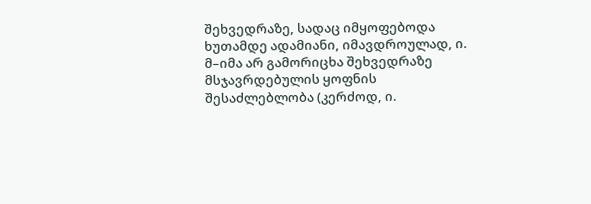შეხვედრაზე, სადაც იმყოფებოდა ხუთამდე ადამიანი, იმავდროულად, ი. მ–იმა არ გამორიცხა შეხვედრაზე მსჯავრდებულის ყოფნის შესაძლებლობა (კერძოდ, ი.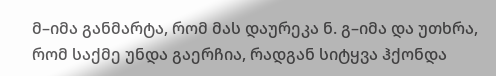მ–იმა განმარტა, რომ მას დაურეკა ნ. გ–იმა და უთხრა, რომ საქმე უნდა გაერჩია, რადგან სიტყვა ჰქონდა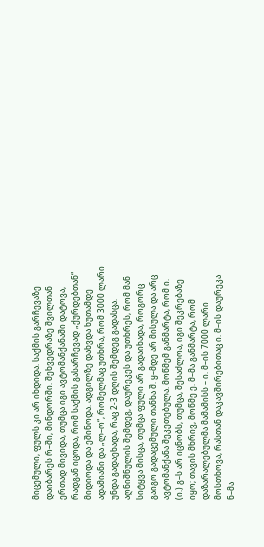მიცემული, ფულს კი არ იხდიდა. საქმის გარჩევაზე დაიბარეს რ–ში, მინდორში. შეხვედრაზე შვილთან ერთად მივიდა, თუმცა იგი ავტომანქანაში დატოვა, რადგან იცოდა, რომ საქმის გასარჩევად „ქურდებთან“ მიდიოდა და ეშინოდა. ადგილზე დახვდა ხუთამდე ადამიანი და „ლ–ო“, რომელმაც უთხრა, რომ 3000 ლარი უნდა გადაეხადა, რაც 2-3 დღის შემდეგ გადასცა. აღნიშნულის შემდეგ, დაურეკეს და უთხრეს, რომ მან სიტყვა მისცა, თუმცა ფული არ გადაიხადა, როგორც გაიგო გადაცემული თანხა შ. ყ–მდე არ მისულა და არც ავტომანქანა შეკეთებულა. მოწმემ განმარტა, რომ ი. (ი.) გ–ს არ იცნობს, თუმცა, შესაძლოა, იგი შეკრებაზე იყო; თავის მხრივ, მოწმე ე. მ–მა განმარტა, რომ დაზარალებულმა მამამისს – ი. მ–ის 7000 ლარი მოსთხოვა, რასთან დაკავშირებითაც ი. მ–ის დაურეკა ნ–მა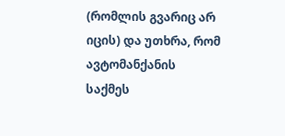(რომლის გვარიც არ იცის) და უთხრა, რომ ავტომანქანის საქმეს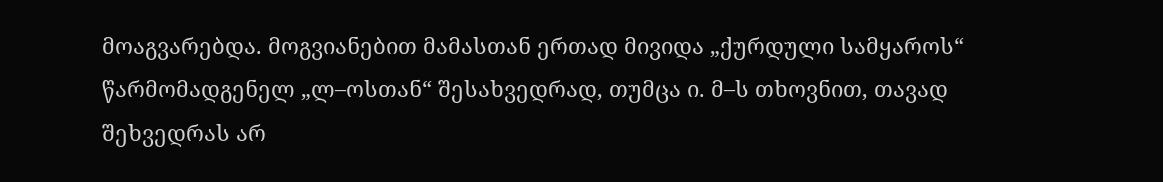მოაგვარებდა. მოგვიანებით მამასთან ერთად მივიდა „ქურდული სამყაროს“ წარმომადგენელ „ლ–ოსთან“ შესახვედრად, თუმცა ი. მ–ს თხოვნით, თავად შეხვედრას არ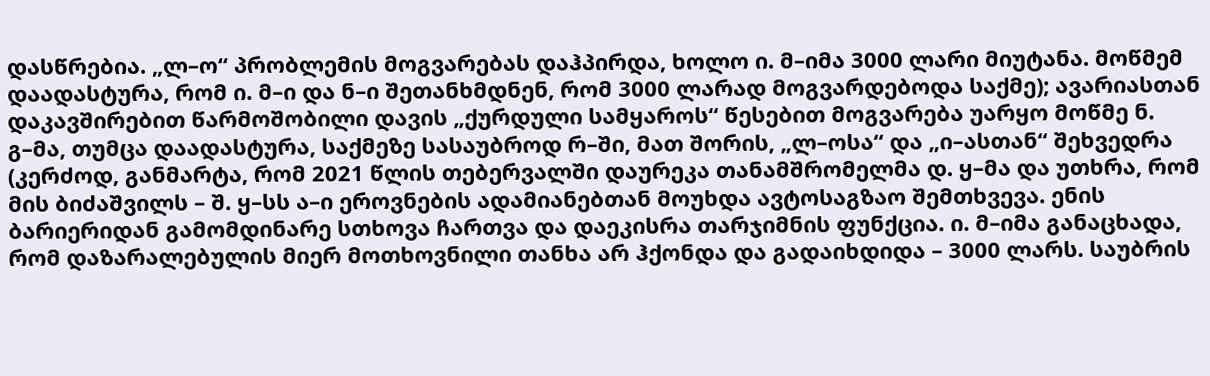დასწრებია. „ლ–ო“ პრობლემის მოგვარებას დაჰპირდა, ხოლო ი. მ–იმა 3000 ლარი მიუტანა. მოწმემ დაადასტურა, რომ ი. მ–ი და ნ–ი შეთანხმდნენ, რომ 3000 ლარად მოგვარდებოდა საქმე); ავარიასთან დაკავშირებით წარმოშობილი დავის „ქურდული სამყაროს“ წესებით მოგვარება უარყო მოწმე ნ. გ–მა, თუმცა დაადასტურა, საქმეზე სასაუბროდ რ–ში, მათ შორის, „ლ–ოსა“ და „ი–ასთან“ შეხვედრა (კერძოდ, განმარტა, რომ 2021 წლის თებერვალში დაურეკა თანამშრომელმა დ. ყ–მა და უთხრა, რომ მის ბიძაშვილს – შ. ყ–სს ა–ი ეროვნების ადამიანებთან მოუხდა ავტოსაგზაო შემთხვევა. ენის ბარიერიდან გამომდინარე სთხოვა ჩართვა და დაეკისრა თარჯიმნის ფუნქცია. ი. მ–იმა განაცხადა, რომ დაზარალებულის მიერ მოთხოვნილი თანხა არ ჰქონდა და გადაიხდიდა – 3000 ლარს. საუბრის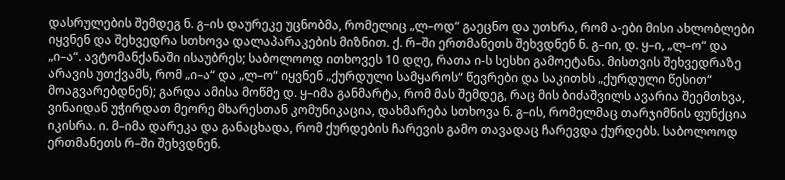დასრულების შემდეგ ნ. გ–ის დაურეკე უცნობმა, რომელიც „ლ–ოდ“ გაეცნო და უთხრა, რომ ა-ები მისი ახლობლები იყვნენ და შეხვედრა სთხოვა დალაპარაკების მიზნით. ქ. რ–ში ერთმანეთს შეხვდნენ ნ. გ–იი, დ. ყ–ი, „ლ–ო“ და „ი–ა“. ავტომანქანაში ისაუბრეს; საბოლოოდ ითხოვეს 10 დღე, რათა ი-ს სესხი გამოეტანა. მისთვის შეხვედრაზე არავის უთქვამს, რომ „ი–ა“ და „ლ–ო“ იყვნენ „ქურდული სამყაროს“ წევრები და საკითხს „ქურდული წესით“ მოაგვარებდნენ); გარდა ამისა მოწმე დ. ყ–იმა განმარტა, რომ მას შემდეგ, რაც მის ბიძაშვილს ავარია შეემთხვა, ვინაიდან უჭირდათ მეორე მხარესთან კომუნიკაცია, დახმარება სთხოვა ნ. გ–ის, რომელმაც თარჯიმნის ფუნქცია იკისრა. ი. მ–იმა დარეკა და განაცხადა, რომ ქურდების ჩარევის გამო თავადაც ჩარევდა ქურდებს. საბოლოოდ ერთმანეთს რ–ში შეხვდნენ.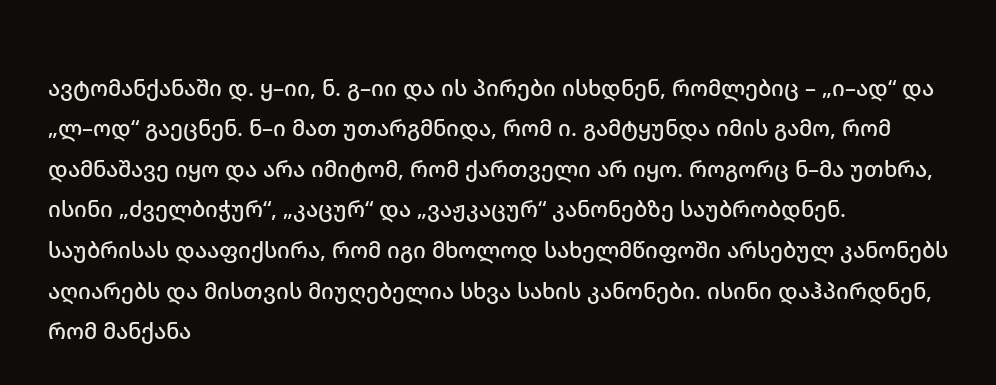ავტომანქანაში დ. ყ–იი, ნ. გ–იი და ის პირები ისხდნენ, რომლებიც – „ი–ად“ და „ლ–ოდ“ გაეცნენ. ნ–ი მათ უთარგმნიდა, რომ ი. გამტყუნდა იმის გამო, რომ დამნაშავე იყო და არა იმიტომ, რომ ქართველი არ იყო. როგორც ნ–მა უთხრა, ისინი „ძველბიჭურ“, „კაცურ“ და „ვაჟკაცურ“ კანონებზე საუბრობდნენ. საუბრისას დააფიქსირა, რომ იგი მხოლოდ სახელმწიფოში არსებულ კანონებს აღიარებს და მისთვის მიუღებელია სხვა სახის კანონები. ისინი დაჰპირდნენ, რომ მანქანა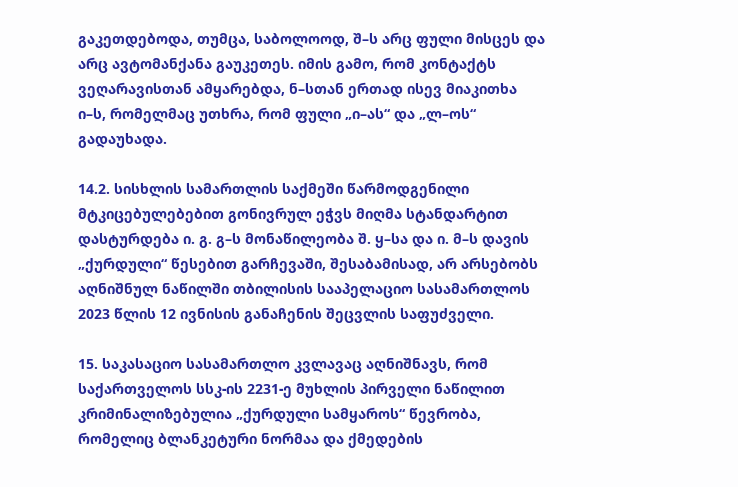გაკეთდებოდა, თუმცა, საბოლოოდ, შ–ს არც ფული მისცეს და არც ავტომანქანა გაუკეთეს. იმის გამო, რომ კონტაქტს ვეღარავისთან ამყარებდა, ნ–სთან ერთად ისევ მიაკითხა ი–ს, რომელმაც უთხრა, რომ ფული „ი–ას“ და „ლ–ოს“ გადაუხადა.

14.2. სისხლის სამართლის საქმეში წარმოდგენილი მტკიცებულებებით გონივრულ ეჭვს მიღმა სტანდარტით დასტურდება ი. გ. გ–ს მონაწილეობა შ. ყ–სა და ი. მ–ს დავის „ქურდული“ წესებით გარჩევაში, შესაბამისად, არ არსებობს აღნიშნულ ნაწილში თბილისის სააპელაციო სასამართლოს 2023 წლის 12 ივნისის განაჩენის შეცვლის საფუძველი.

15. საკასაციო სასამართლო კვლავაც აღნიშნავს, რომ საქართველოს სსკ-ის 2231-ე მუხლის პირველი ნაწილით კრიმინალიზებულია „ქურდული სამყაროს“ წევრობა, რომელიც ბლანკეტური ნორმაა და ქმედების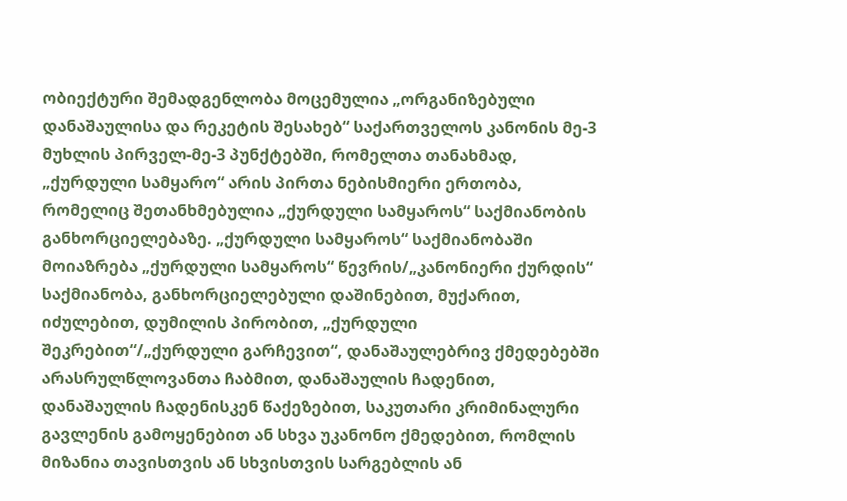ობიექტური შემადგენლობა მოცემულია „ორგანიზებული დანაშაულისა და რეკეტის შესახებ“ საქართველოს კანონის მე-3 მუხლის პირველ-მე-3 პუნქტებში, რომელთა თანახმად, „ქურდული სამყარო“ არის პირთა ნებისმიერი ერთობა, რომელიც შეთანხმებულია „ქურდული სამყაროს“ საქმიანობის განხორციელებაზე. „ქურდული სამყაროს“ საქმიანობაში მოიაზრება „ქურდული სამყაროს“ წევრის/„კანონიერი ქურდის“ საქმიანობა, განხორციელებული დაშინებით, მუქარით, იძულებით, დუმილის პირობით, „ქურდული შეკრებით“/„ქურდული გარჩევით“, დანაშაულებრივ ქმედებებში არასრულწლოვანთა ჩაბმით, დანაშაულის ჩადენით, დანაშაულის ჩადენისკენ წაქეზებით, საკუთარი კრიმინალური გავლენის გამოყენებით ან სხვა უკანონო ქმედებით, რომლის მიზანია თავისთვის ან სხვისთვის სარგებლის ან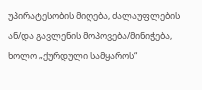უპირატესობის მიღება, ძალაუფლების ან/და გავლენის მოპოვება/მინიჭება, ხოლო „ქურდული სამყაროს“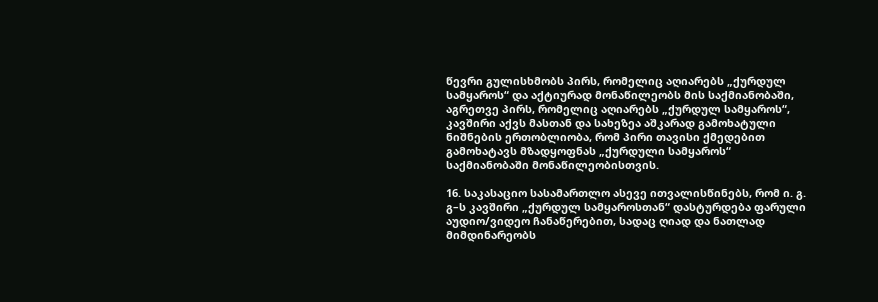წევრი გულისხმობს პირს, რომელიც აღიარებს „ქურდულ სამყაროს“ და აქტიურად მონაწილეობს მის საქმიანობაში, აგრეთვე პირს, რომელიც აღიარებს „ქურდულ სამყაროს“, კავშირი აქვს მასთან და სახეზეა აშკარად გამოხატული ნიშნების ერთობლიობა, რომ პირი თავისი ქმედებით გამოხატავს მზადყოფნას „ქურდული სამყაროს“ საქმიანობაში მონაწილეობისთვის.

16. საკასაციო სასამართლო ასევე ითვალისწინებს, რომ ი. გ. გ–ს კავშირი „ქურდულ სამყაროსთან“ დასტურდება ფარული აუდიო/ვიდეო ჩანაწერებით, სადაც ღიად და ნათლად მიმდინარეობს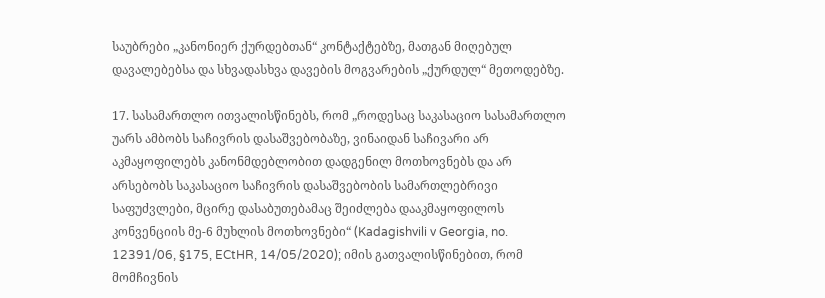საუბრები „კანონიერ ქურდებთან“ კონტაქტებზე, მათგან მიღებულ დავალებებსა და სხვადასხვა დავების მოგვარების „ქურდულ“ მეთოდებზე.

17. სასამართლო ითვალისწინებს, რომ „როდესაც საკასაციო სასამართლო უარს ამბობს საჩივრის დასაშვებობაზე, ვინაიდან საჩივარი არ აკმაყოფილებს კანონმდებლობით დადგენილ მოთხოვნებს და არ არსებობს საკასაციო საჩივრის დასაშვებობის სამართლებრივი საფუძვლები, მცირე დასაბუთებამაც შეიძლება დააკმაყოფილოს კონვენციის მე-6 მუხლის მოთხოვნები“ (Kadagishvili v Georgia, no. 12391/06, §175, ECtHR, 14/05/2020); იმის გათვალისწინებით, რომ მომჩივნის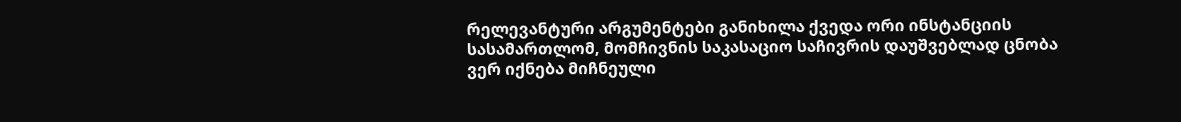რელევანტური არგუმენტები განიხილა ქვედა ორი ინსტანციის სასამართლომ, მომჩივნის საკასაციო საჩივრის დაუშვებლად ცნობა ვერ იქნება მიჩნეული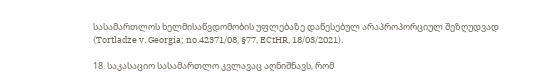სასამართლოს ხელმისაწვდომობის უფლებაზე დაწესებულ არაპროპორციულ შეზღუდვად (Tortladze v. Georgia; no.42371/08, §77, ECtHR, 18/03/2021).

18. საკასაციო სასამართლო კვლავაც აღნიშნავს, რომ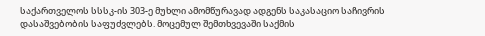საქართველოს სსსკ-ის 303-ე მუხლი ამომწურავად ადგენს საკასაციო საჩივრის დასაშვებობის საფუძვლებს. მოცემულ შემთხვევაში საქმის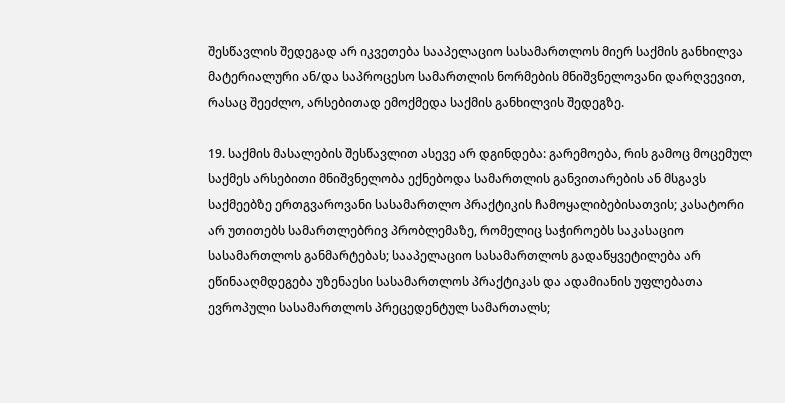შესწავლის შედეგად არ იკვეთება სააპელაციო სასამართლოს მიერ საქმის განხილვა მატერიალური ან/და საპროცესო სამართლის ნორმების მნიშვნელოვანი დარღვევით, რასაც შეეძლო, არსებითად ემოქმედა საქმის განხილვის შედეგზე.

19. საქმის მასალების შესწავლით ასევე არ დგინდება: გარემოება, რის გამოც მოცემულ საქმეს არსებითი მნიშვნელობა ექნებოდა სამართლის განვითარების ან მსგავს საქმეებზე ერთგვაროვანი სასამართლო პრაქტიკის ჩამოყალიბებისათვის; კასატორი არ უთითებს სამართლებრივ პრობლემაზე, რომელიც საჭიროებს საკასაციო სასამართლოს განმარტებას; სააპელაციო სასამართლოს გადაწყვეტილება არ ეწინააღმდეგება უზენაესი სასამართლოს პრაქტიკას და ადამიანის უფლებათა ევროპული სასამართლოს პრეცედენტულ სამართალს;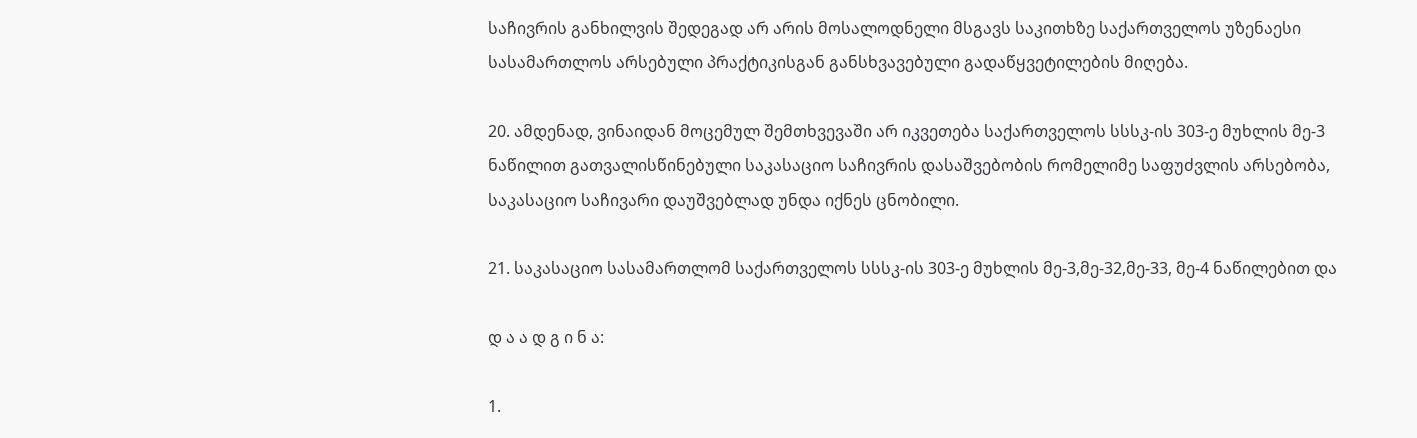საჩივრის განხილვის შედეგად არ არის მოსალოდნელი მსგავს საკითხზე საქართველოს უზენაესი სასამართლოს არსებული პრაქტიკისგან განსხვავებული გადაწყვეტილების მიღება.

20. ამდენად, ვინაიდან მოცემულ შემთხვევაში არ იკვეთება საქართველოს სსსკ-ის 303-ე მუხლის მე-3 ნაწილით გათვალისწინებული საკასაციო საჩივრის დასაშვებობის რომელიმე საფუძვლის არსებობა, საკასაციო საჩივარი დაუშვებლად უნდა იქნეს ცნობილი.

21. საკასაციო სასამართლომ საქართველოს სსსკ-ის 303-ე მუხლის მე-3,მე-32,მე-33, მე-4 ნაწილებით და

დ ა ა დ გ ი ნ ა:

1.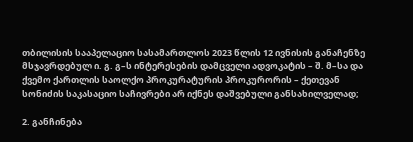თბილისის სააპელაციო სასამართლოს 2023 წლის 12 ივნისის განაჩენზე მსჯავრდებულ ი. გ. გ–ს ინტერესების დამცველი ადვოკატის – შ. მ–სა და ქვემო ქართლის საოლქო პროკურატურის პროკურორის – ქეთევან სონიძის საკასაციო საჩივრები არ იქნეს დაშვებული განსახილველად;

2. განჩინება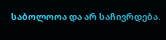საბოლოოა და არ საჩივრდება.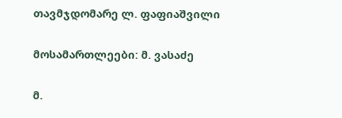თავმჯდომარე ლ. ფაფიაშვილი

მოსამართლეები: მ. ვასაძე

მ.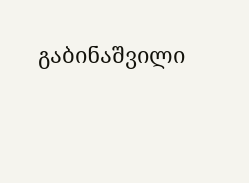გაბინაშვილი